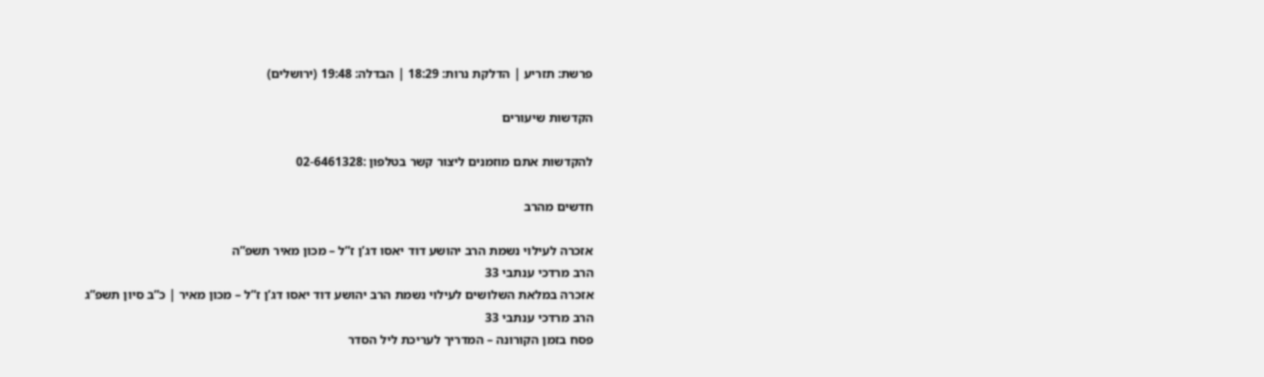פרשת: תזריע | הדלקת נרות: 18:29 | הבדלה: 19:48 (ירושלים)

הקדשות שיעורים

להקדשות אתם מוזמנים ליצור קשר בטלפון :02-6461328

חדשים מהרב

אזכרה לעילוי נשמת הרב יהושע דוד יאסו דג’ן ז”ל – מכון מאיר תשפ”ה
הרב מרדכי ענתבי 33
אזכרה במלאת השלושים לעילוי נשמת הרב יהושע דוד יאסו דג’ן ז”ל – מכון מאיר | כ”ב סיון תשפ”ג
הרב מרדכי ענתבי 33
פסח בזמן הקורונה – המדריך לעריכת ליל הסדר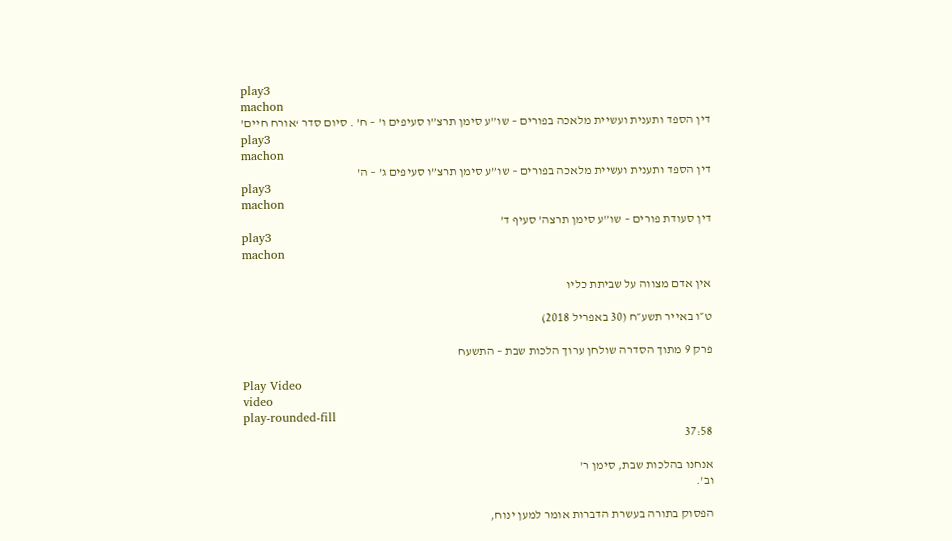play3
machon
דין הספד ותענית ועשיית מלאכה בפורים – שו”ע סימן תרצ”ו סעיפים ו’ – ח’ . סיום סדר ‘אורח חיים’
play3
machon
דין הספד ותענית ועשיית מלאכה בפורים – שו”ע סימן תרצ”ו סעיפים ג’ – ה’
play3
machon
דין סעודת פורים – שו”ע סימן תרצה’ סעיף ד’
play3
machon

אין אדם מצווה על שביתת כליו

ט״ו באייר תשע״ח (30 באפריל 2018)

פרק 9 מתוך הסדרה שולחן ערוך הלכות שבת – התשעח

Play Video
video
play-rounded-fill
37:58

אנחנו בהלכות שבת, סימן ר'
וב'.

הפסוק בתורה בעשרת הדברות אומר למען ינוח,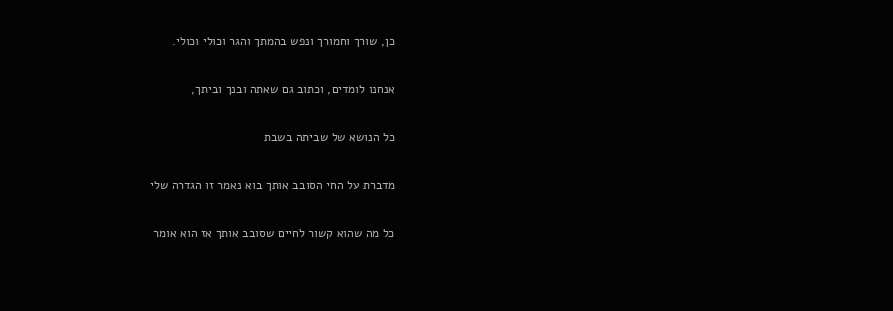כן, שורך וחמורך ונפש בהמתך והגר וכולי וכולי.

אנחנו לומדים, וכתוב גם שאתה ובנך וביתך,

כל הנושא של שביתה בשבת

מדברת על החי הסובב אותך בוא נאמר זו הגדרה שלי

כל מה שהוא קשור לחיים שסובב אותך אז הוא אומר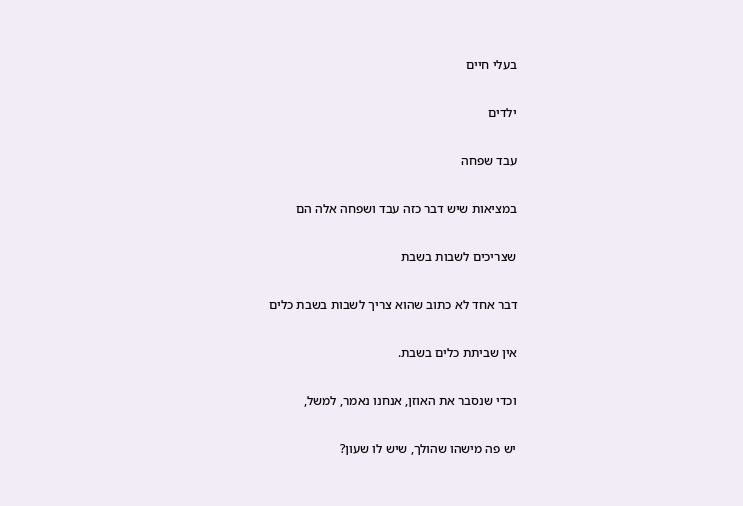בעלי חיים

ילדים

עבד שפחה

במציאות שיש דבר כזה עבד ושפחה אלה הם

שצריכים לשבות בשבת

דבר אחד לא כתוב שהוא צריך לשבות בשבת כלים

אין שביתת כלים בשבת.

וכדי שנסבר את האוזן, אנחנו נאמר, למשל,

יש פה מישהו שהולך, שיש לו שעון?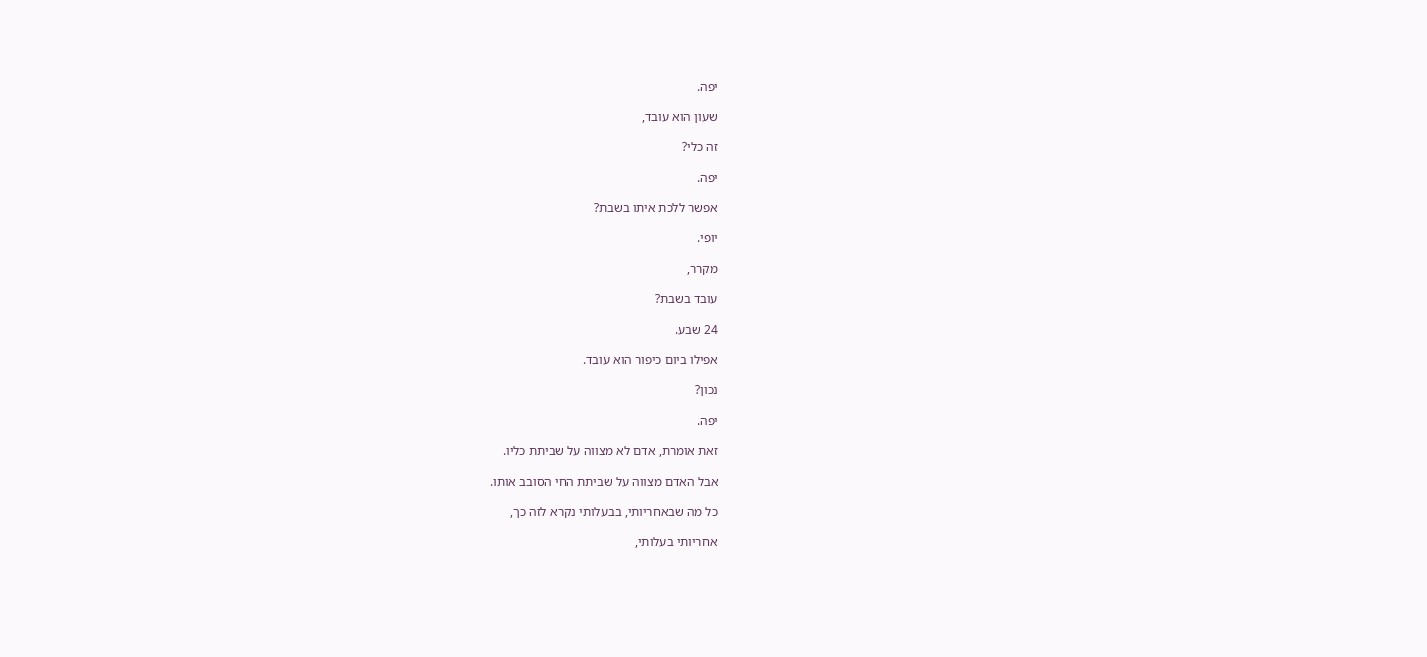יפה.

שעון הוא עובד,

זה כלי?

יפה.

אפשר ללכת איתו בשבת?

יופי.

מקרר,

עובד בשבת?

24 שבע.

אפילו ביום כיפור הוא עובד.

נכון?

יפה.

זאת אומרת, אדם לא מצווה על שביתת כליו.

אבל האדם מצווה על שביתת החי הסובב אותו.

כל מה שבאחריותי, בבעלותי נקרא לזה כך,

אחריותי בעלותי,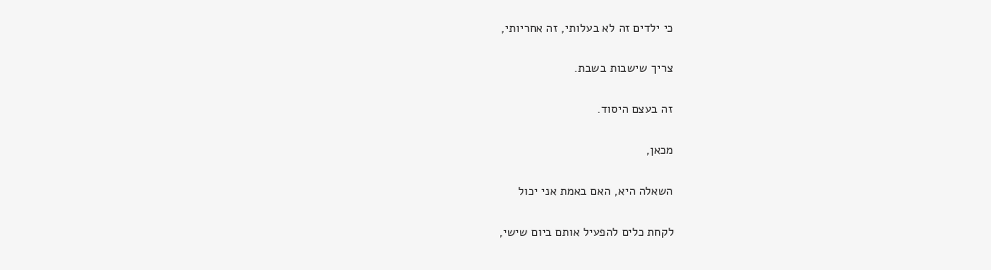כי ילדים זה לא בעלותי, זה אחריותי,

צריך שישבות בשבת.

זה בעצם היסוד.

מכאן,

השאלה היא, האם באמת אני יכול

לקחת כלים להפעיל אותם ביום שישי,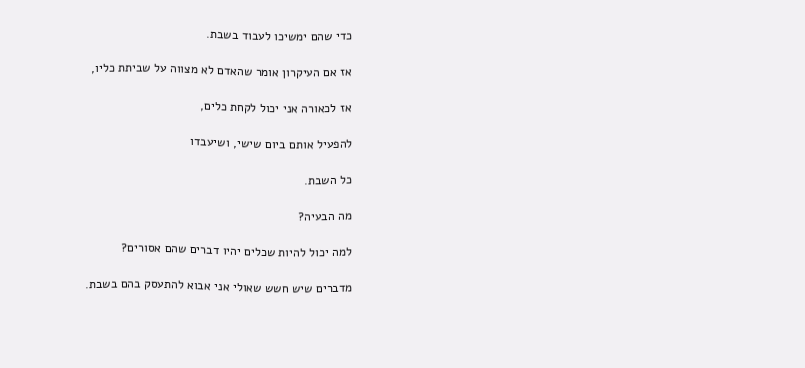כדי שהם ימשיכו לעבוד בשבת.

אז אם העיקרון אומר שהאדם לא מצווה על שביתת כליו,

אז לכאורה אני יכול לקחת כלים,

להפעיל אותם ביום שישי, ושיעבדו

כל השבת.

מה הבעיה?

למה יכול להיות שכלים יהיו דברים שהם אסורים?

מדברים שיש חשש שאולי אני אבוא להתעסק בהם בשבת.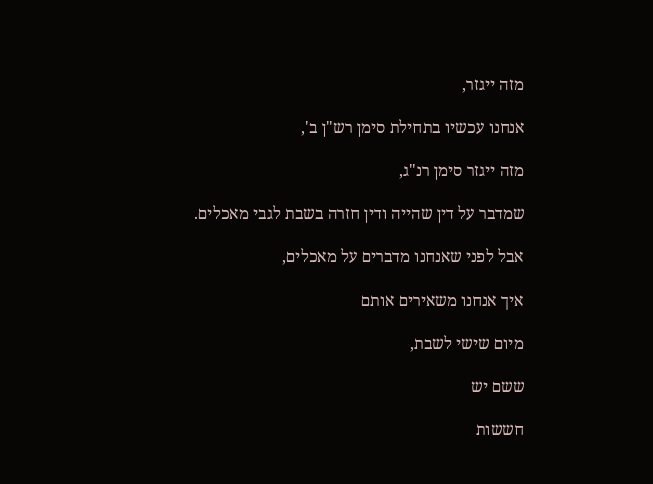מזה ייגזר,

אנחנו עכשיו בתחילת סימן רש"ן ב',

מזה ייגזר סימן רנ"ג,

שמדבר על דין שהייה ודין חזרה בשבת לגבי מאכלים.

אבל לפני שאנחנו מדברים על מאכלים,

איך אנחנו משאירים אותם

מיום שישי לשבת,

ששם יש

חששות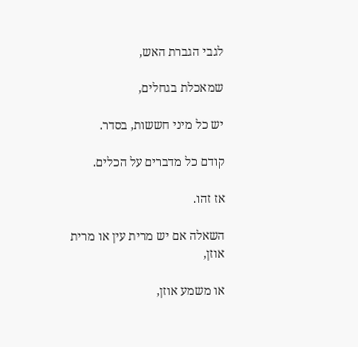לגבי הגברת האש,

שמאכלת בגחלים,

יש כל מיני חששות, בסדר.

קודם כל מדברים על הכלים.

אז זהו.

השאלה אם יש מרית עין או מרית אוזן,

או משמע אוזן,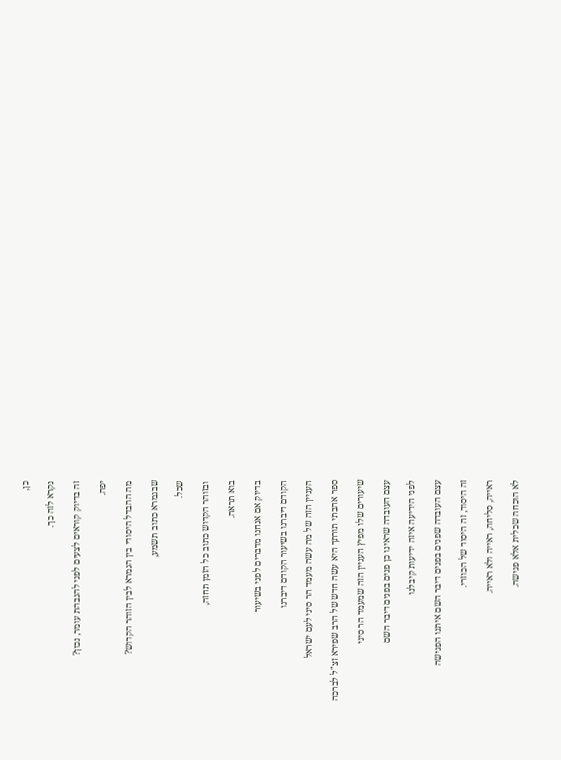כן,

נקרא לזה כך.

זה בדיוק קוראים לצעים לפני להגבהת עומר, נכון?

יפה.

מה ההבדל היסודי בין הגמרא לבין הזוהר הקדוש?

שבגמרא כתוב תשמע,

שכל.

ובזוהר הקדוש כתוב כל הזמן תחזה,

בוא תראה.

בדיוק אם אנחנו מדברים לפני בשיעור

הקודם דיברנו בשיעור הקודם דיברנו

העניין הזה של מה עשה מעמד הר סיני לעם ישראל

ספר אהבתי תורתך היא עשה חדש של הרב שפירא זצ"ל לברכה

שיעורים שלו מפיץ העניין הזה שמעמד הר סיני

עצם העובדה שראינו כן פנים בפנים דיבר השם

לפני הידיעה איזה ידיעות קיבלנו

עצם העובדה שפנים בפנים דיבר השם איתנו הפגישה

זה היסוד, זה היסוד של הכוזרי.

ראייה, סליחה, ראייה ולא ראייה.

לא הוכחה שכלית אלא פגישה.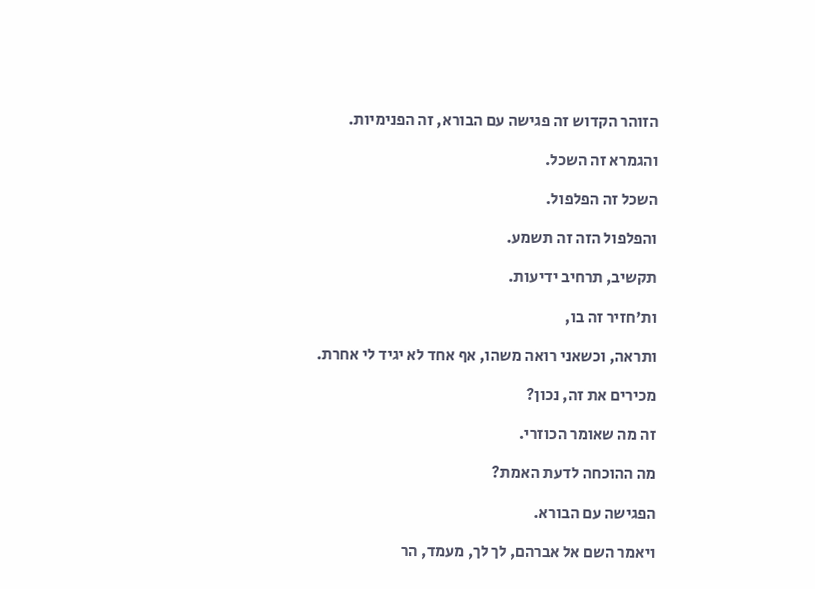הזוהר הקדוש זה פגישה עם הבורא, זה הפנימיות.

והגמרא זה השכל.

השכל זה הפלפול.

והפלפול הזה זה תשמע.

תקשיב, תרחיב ידיעות.

ות'חזיר זה בו,

ותראה, וכשאני רואה משהו, אף אחד לא יגיד לי אחרת.

מכירים את זה, נכון?

זה מה שאומר הכוזרי.

מה ההוכחה לדעת האמת?

הפגישה עם הבורא.

ויאמר השם אל אברהם, לך לך, מעמד, הר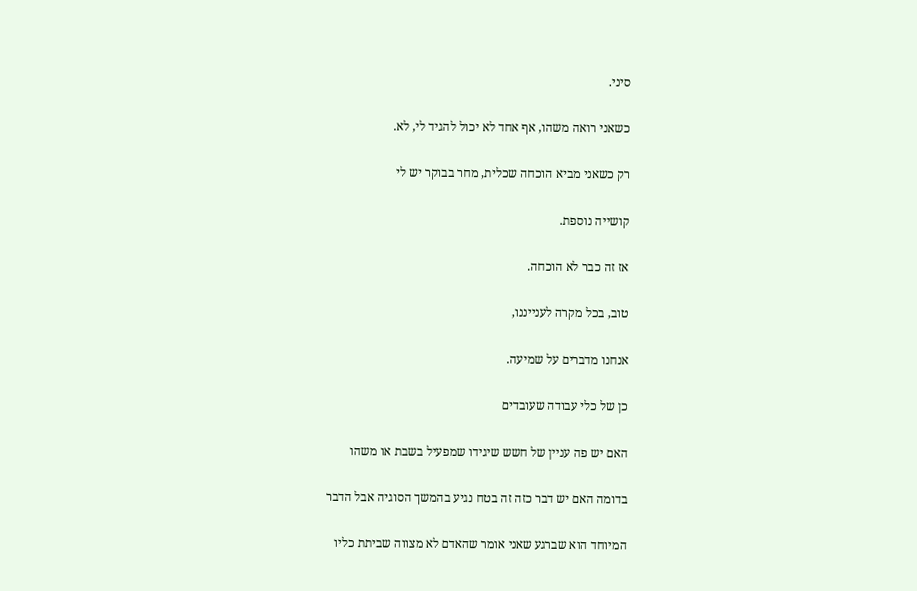סיני.

כשאני רואה משהו, אף אחד לא יכול להגיד לי, לא.

רק כשאני מביא הוכחה שכלית, מחר בבוקר יש לי

קושייה נוספת.

אז זה כבר לא הוכחה.

טוב, בכל מקרה לענייננו,

אנחנו מדברים על שמיעה.

כן של כלי עבודה שעובדים

האם יש פה עניין של חשש שיגידו שמפעיל בשבת או משהו

בדומה האם יש דבר כזה זה בטח נגיע בהמשך הסוגיה אבל הדבר

המיוחד הוא שברגע שאני אומר שהאדם לא מצווה שביתת כליו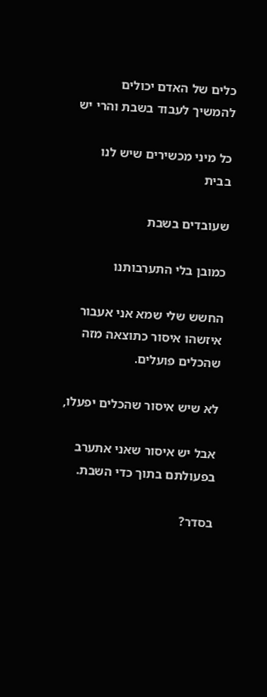כלים של האדם יכולים להמשיך לעבוד בשבת והרי יש

כל מיני מכשירים שיש לנו בבית

שעובדים בשבת

כמובן בלי התערבותנו

החשש שלי שמא אני אעבור איזשהו איסור כתוצאה מזה שהכלים פועלים.

לא שיש איסור שהכלים יפעלו,

אבל יש איסור שאני אתערב בפעולתם בתוך כדי השבת.

בסדר?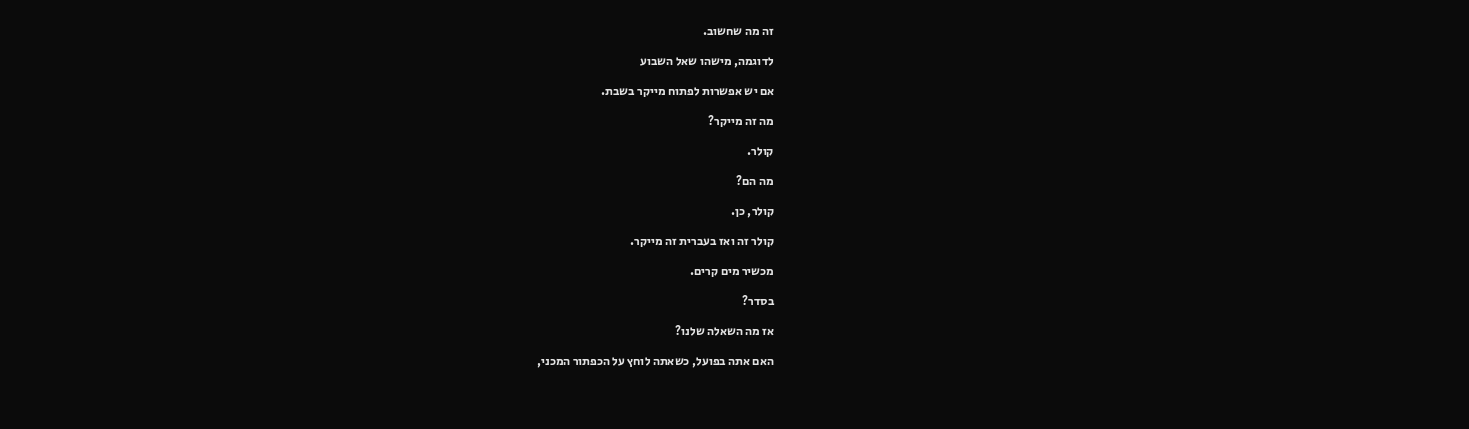זה מה שחשוב.

לדוגמה, מישהו שאל השבוע

אם יש אפשרות לפתוח מייקר בשבת.

מה זה מייקר?

קולר.

מה הם?

קולר, כן.

קולר זה ואז בעברית זה מייקר.

מכשיר מים קרים.

בסדר?

אז מה השאלה שלנו?

האם אתה בפועל, כשאתה לוחץ על הכפתור המכני,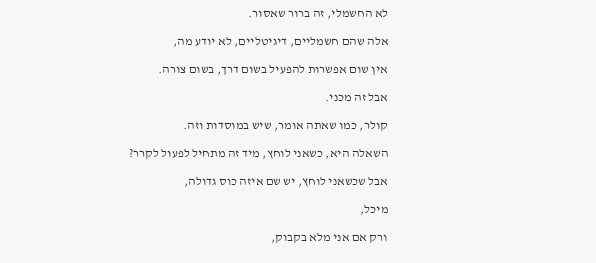לא החשמלי, זה ברור שאסור.

אלה שהם חשמליים, דיגיטליים, לא יודע מה,

אין שום אפשרות להפעיל בשום דרך, בשום צורה.

אבל זה מכני.

קולר, כמו שאתה אומר, שיש במוסדות וזה.

השאלה היא, כשאני לוחץ, מיד זה מתחיל לפעול לקרר?

אבל שכשאני לוחץ, יש שם איזה כוס גדולה,

מיכל,

ורק אם אני מלא בקבוק,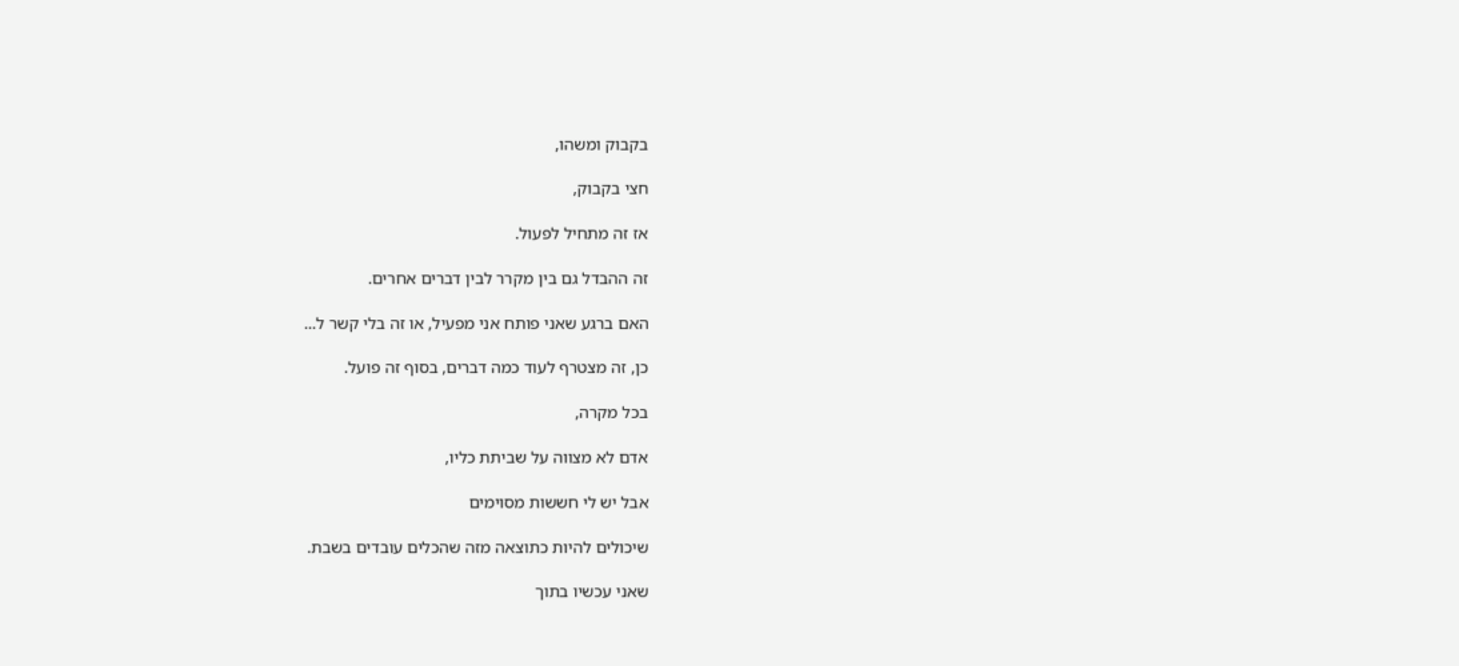בקבוק ומשהו,

חצי בקבוק,

אז זה מתחיל לפעול.

זה ההבדל גם בין מקרר לבין דברים אחרים.

האם ברגע שאני פותח אני מפעיל, או זה בלי קשר ל...

כן, זה מצטרף לעוד כמה דברים, בסוף זה פועל.

בכל מקרה,

אדם לא מצווה על שביתת כליו,

אבל יש לי חששות מסוימים

שיכולים להיות כתוצאה מזה שהכלים עובדים בשבת.

שאני עכשיו בתוך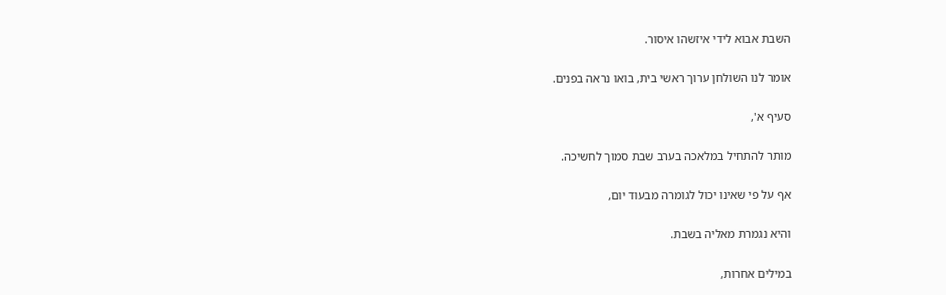השבת אבוא לידי איזשהו איסור.

אומר לנו השולחן ערוך ראשי בית, בואו נראה בפנים.

סעיף א',

מותר להתחיל במלאכה בערב שבת סמוך לחשיכה.

אף על פי שאינו יכול לגומרה מבעוד יום,

והיא נגמרת מאליה בשבת.

במילים אחרות,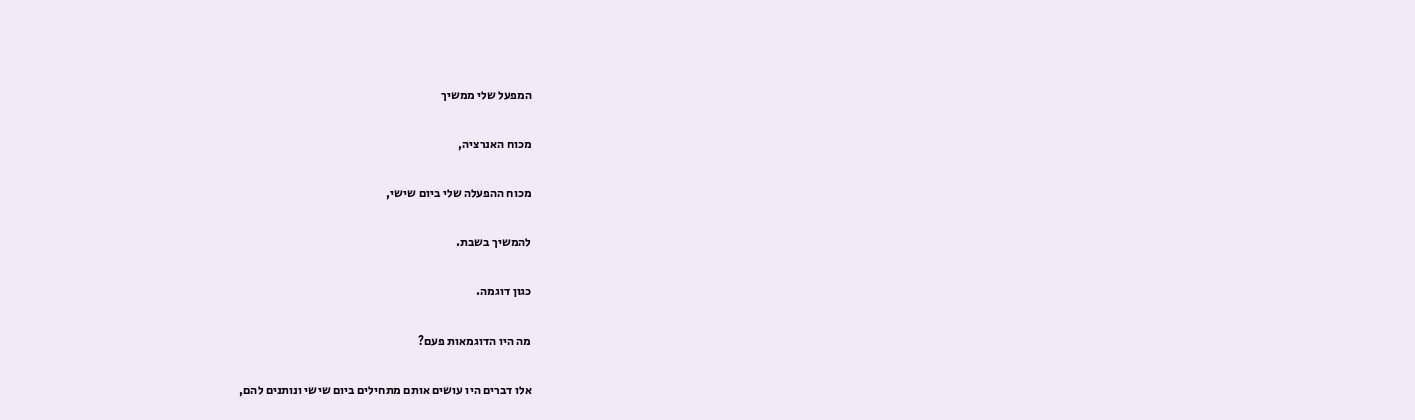המפעל שלי ממשיך

מכוח האנרציה,

מכוח ההפעלה שלי ביום שישי,

להמשיך בשבת.

כגון דוגמה.

מה היו הדוגמאות פעם?

אלו דברים היו עושים אותם מתחילים ביום שישי ונותנים להם,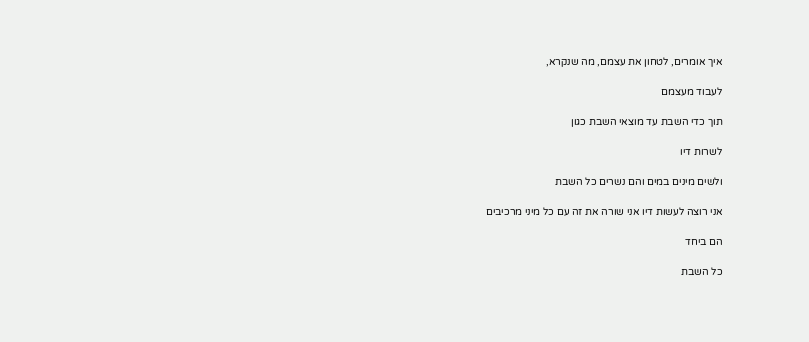איך אומרים, לטחון את עצמם, מה שנקרא,

לעבוד מעצמם

תוך כדי השבת עד מוצאי השבת כגון

לשרות דיו

ולשים מינים במים והם נשרים כל השבת

אני רוצה לעשות דיו אני שורה את זה עם כל מיני מרכיבים

הם ביחד

כל השבת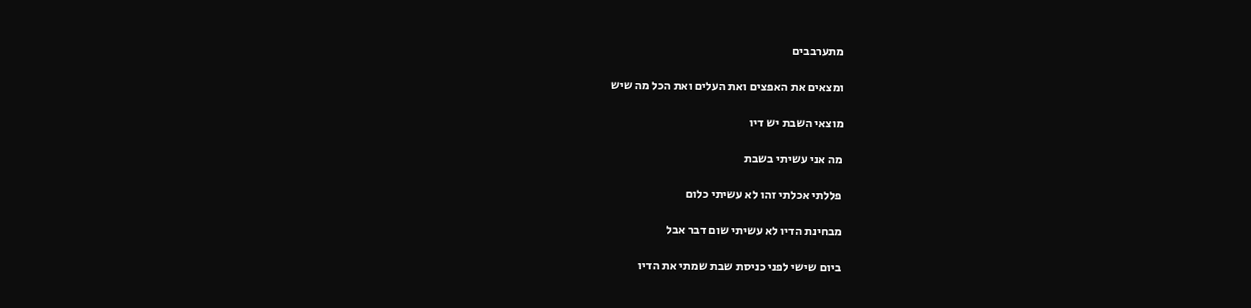מתערבבים

ומצאים את האפצים ואת העלים ואת הכל מה שיש

מוצאי השבת יש דיו

מה אני עשיתי בשבת

פללתי אכלתי זהו לא עשיתי כלום

מבחינת הדיו לא עשיתי שום דבר אבל

ביום שישי לפני כניסת שבת שמתי את הדיו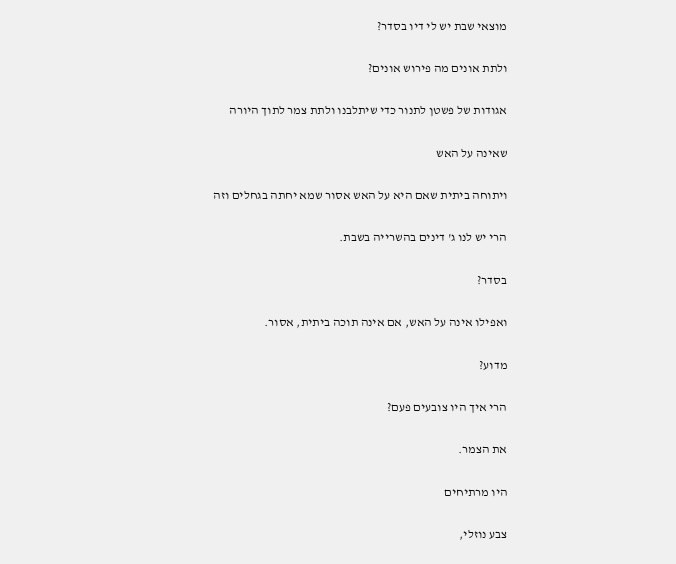מוצאי שבת יש לי דיו בסדר?

ולתת אונים מה פירוש אונים?

אגודות של פשטן לתנור כדי שיתלבנו ולתת צמר לתוך היורה

שאינה על האש

ויתוחה ביתית שאם היא על האש אסור שמא יחתה בגחלים וזה

הרי יש לנו ג' דינים בהשרייה בשבת.

בסדר?

ואפילו אינה על האש, אם אינה תוכה ביתית, אסור.

מדוע?

הרי איך היו צובעים פעם?

את הצמר.

היו מרתיחים

צבע נוזלי,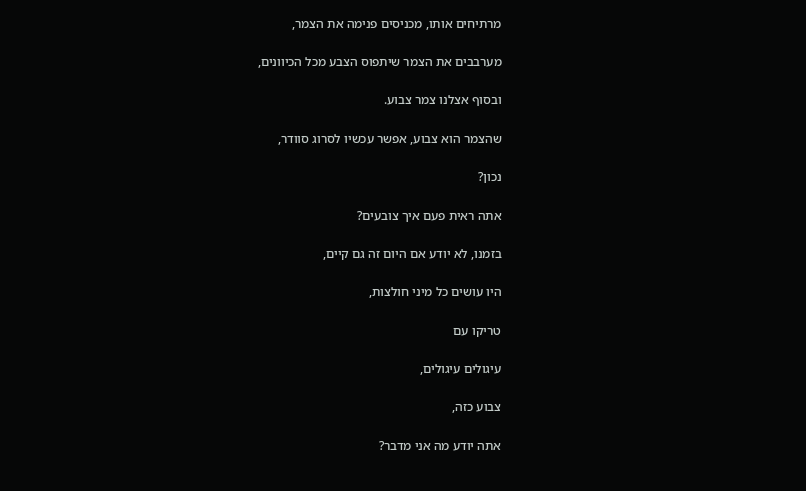מרתיחים אותו, מכניסים פנימה את הצמר,

מערבבים את הצמר שיתפוס הצבע מכל הכיוונים,

ובסוף אצלנו צמר צבוע.

שהצמר הוא צבוע, אפשר עכשיו לסרוג סוודר,

נכון?

אתה ראית פעם איך צובעים?

בזמנו, לא יודע אם היום זה גם קיים,

היו עושים כל מיני חולצות,

טריקו עם

עיגולים עיגולים,

צבוע כזה,

אתה יודע מה אני מדבר?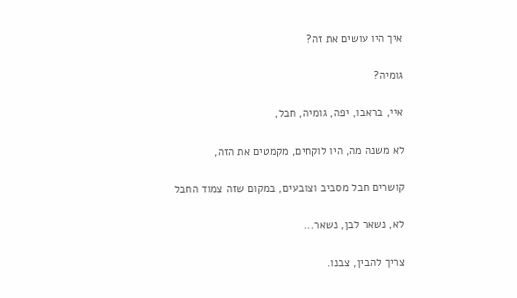איך היו עושים את זה?

גומיה?

איי, בראבו, יפה, גומיה, חבל,

לא משנה מה, היו לוקחים, מקמטים את הזה,

קושרים חבל מסביב וצובעים, במקום שזה צמוד החבל

לא, נשאר לבן, נשאר...

צריך להבין, צבנו.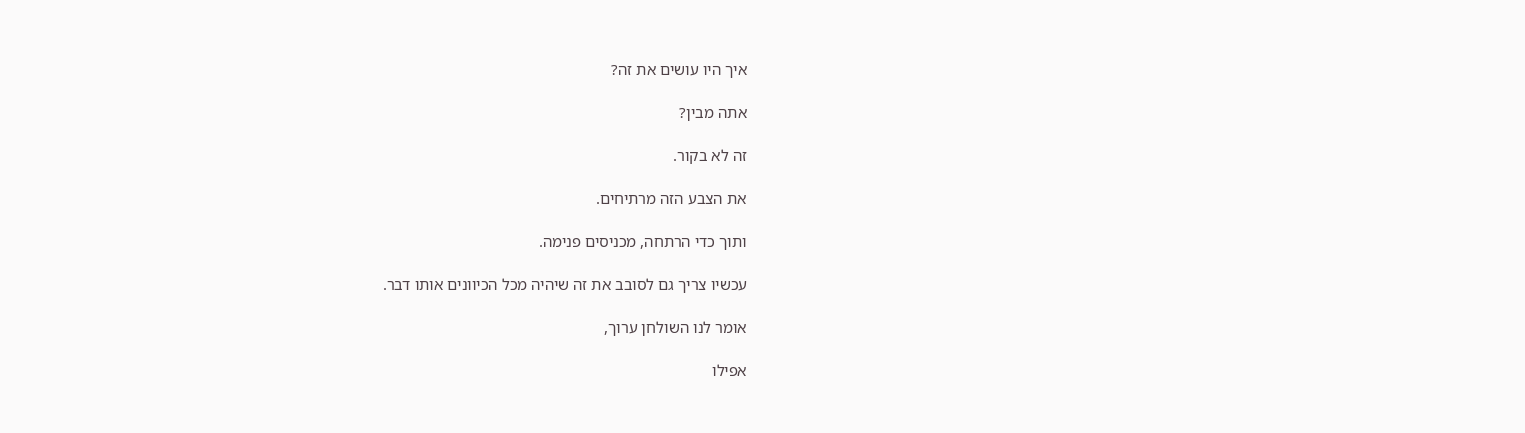איך היו עושים את זה?

אתה מבין?

זה לא בקור.

את הצבע הזה מרתיחים.

ותוך כדי הרתחה, מכניסים פנימה.

עכשיו צריך גם לסובב את זה שיהיה מכל הכיוונים אותו דבר.

אומר לנו השולחן ערוך,

אפילו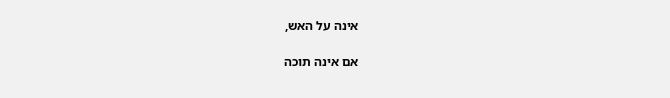אינה על האש,

אם אינה תוכה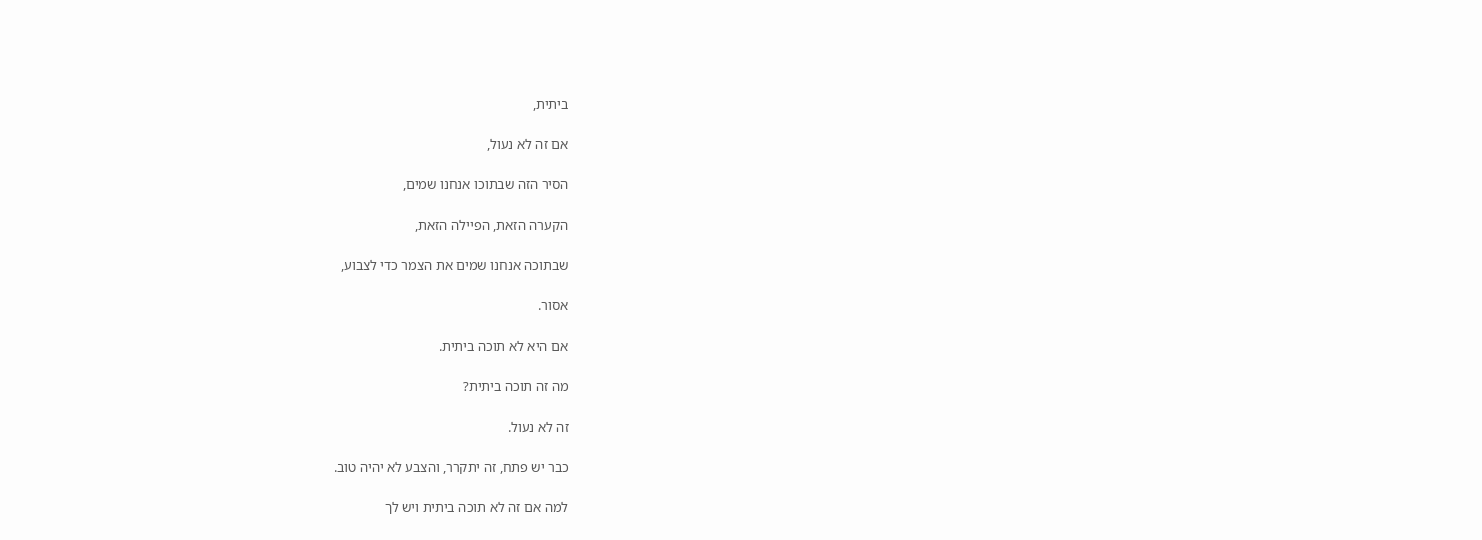ביתית,

אם זה לא נעול,

הסיר הזה שבתוכו אנחנו שמים,

הקערה הזאת, הפיילה הזאת,

שבתוכה אנחנו שמים את הצמר כדי לצבוע,

אסור.

אם היא לא תוכה ביתית.

מה זה תוכה ביתית?

זה לא נעול.

כבר יש פתח, זה יתקרר, והצבע לא יהיה טוב.

למה אם זה לא תוכה ביתית ויש לך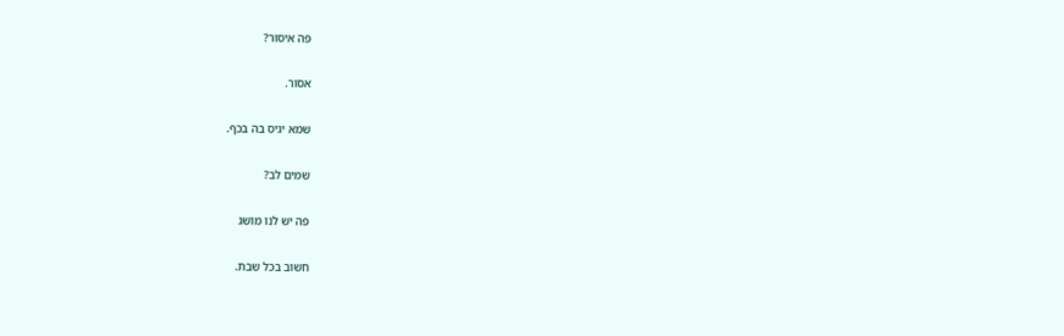פה איסור?

אסור.

שמא יגיס בה בכף.

שמים לב?

פה יש לנו מושג

חשוב בכל שבת.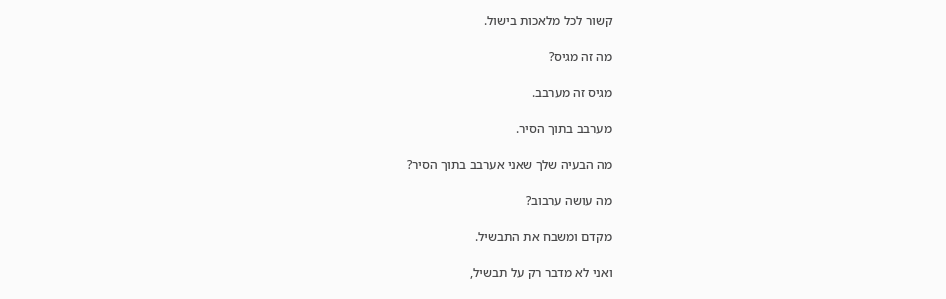קשור לכל מלאכות בישול.

מה זה מגיס?

מגיס זה מערבב.

מערבב בתוך הסיר.

מה הבעיה שלך שאני אערבב בתוך הסיר?

מה עושה ערבוב?

מקדם ומשבח את התבשיל.

ואני לא מדבר רק על תבשיל,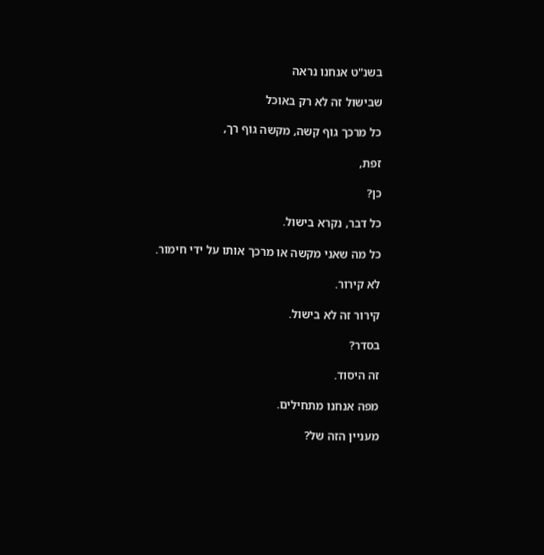בשנ"ט אנחנו נראה

שבישול זה לא רק באוכל

כל מרכך גוף קשה, מקשה גוף רך,

זפת,

כן?

כל דבר, נקרא בישול.

כל מה שאני מקשה או מרכך אותו על ידי חימור.

לא קירור.

קירור זה לא בישול.

בסדר?

זה היסוד.

מפה אנחנו מתחילים.

מעניין הזה של?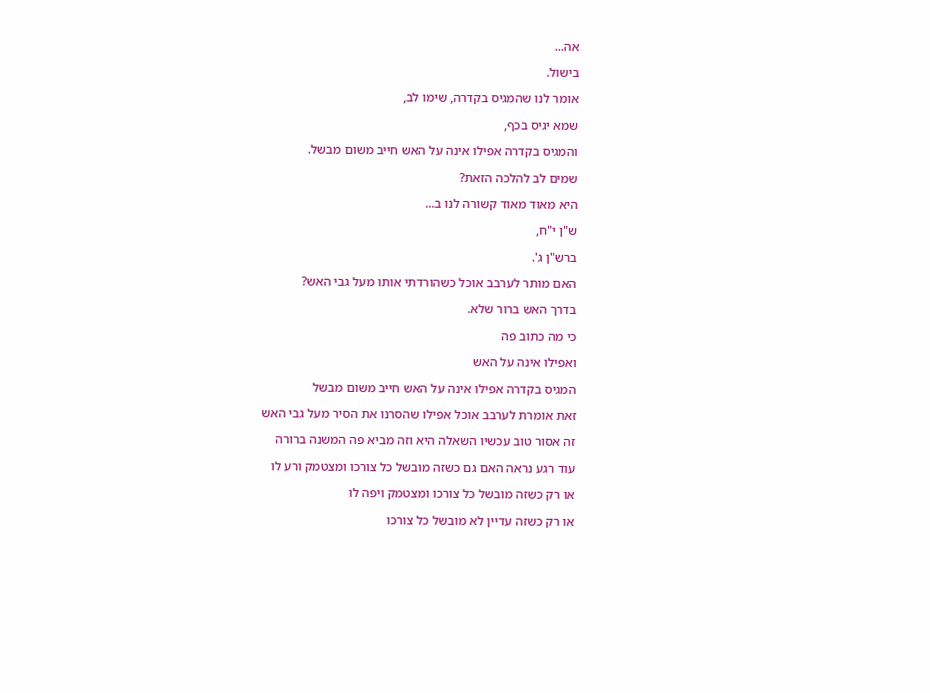אה...

בישול.

אומר לנו שהמגיס בקדרה, שימו לב,

שמא יגיס בכף,

והמגיס בקדרה אפילו אינה על האש חייב משום מבשל.

שמים לב להלכה הזאת?

היא מאוד מאוד קשורה לנו ב...

ש"ן י"ח,

ברש"ן ג'.

האם מותר לערבב אוכל כשהורדתי אותו מעל גבי האש?

בדרך האש ברור שלא.

כי מה כתוב פה

ואפילו אינה על האש

המגיס בקדרה אפילו אינה על האש חייב משום מבשל

זאת אומרת לערבב אוכל אפילו שהסרנו את הסיר מעל גבי האש

זה אסור טוב עכשיו השאלה היא וזה מביא פה המשנה ברורה

עוד רגע נראה האם גם כשזה מובשל כל צורכו ומצטמק ורע לו

או רק כשזה מובשל כל צורכו ומצטמק ויפה לו

או רק כשזה עדיין לא מובשל כל צורכו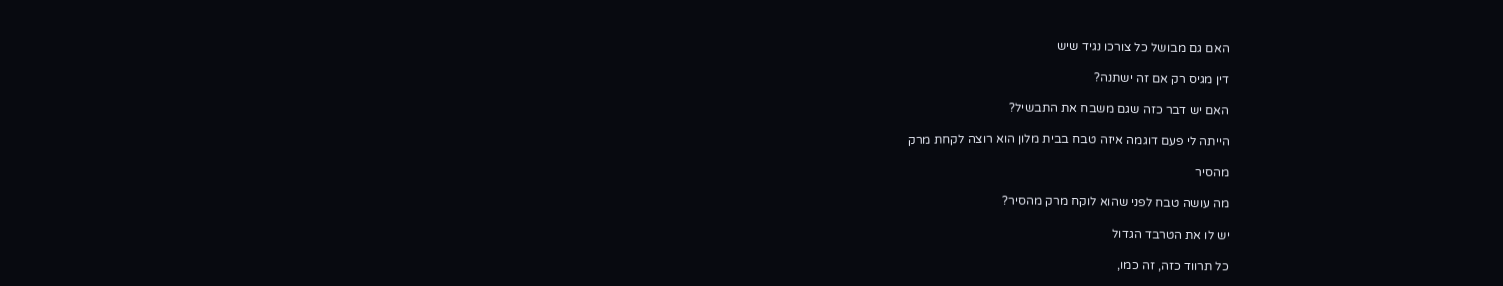האם גם מבושל כל צורכו נגיד שיש

דין מגיס רק אם זה ישתנה?

האם יש דבר כזה שגם משבח את התבשיל?

הייתה לי פעם דוגמה איזה טבח בבית מלון הוא רוצה לקחת מרק

מהסיר

מה עושה טבח לפני שהוא לוקח מרק מהסיר?

יש לו את הטרבד הגדול

כל תרווד כזה, זה כמו,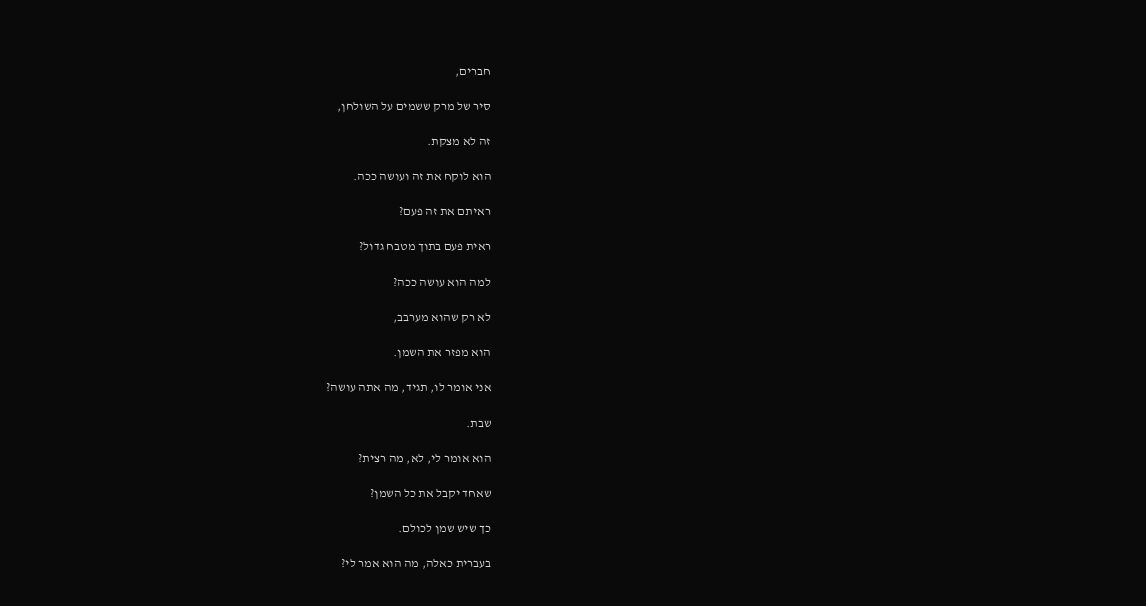חברים,

סיר של מרק ששמים על השולחן,

זה לא מצקת.

הוא לוקח את זה ועושה ככה.

ראיתם את זה פעם?

ראית פעם בתוך מטבח גדול?

למה הוא עושה ככה?

לא רק שהוא מערבב,

הוא מפזר את השמן.

אני אומר לו, תגיד, מה אתה עושה?

שבת.

הוא אומר לי, לא, מה רצית?

שאחד יקבל את כל השמן?

כך שיש שמן לכולם.

בעברית כאלה, מה הוא אמר לי?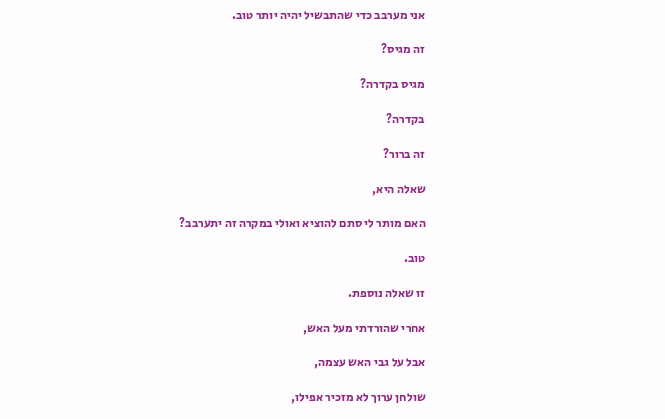אני מערבב כדי שהתבשיל יהיה יותר טוב.

זה מגיס?

מגיס בקדרה?

בקדרה?

זה ברור?

שאלה היא,

האם מותר לי סתם להוציא ואולי במקרה זה יתערבב?

טוב.

זו שאלה נוספת.

אחרי שהורדתי מעל האש,

אבל על גבי האש עצמה,

שולחן ערוך לא מזכיר אפילו,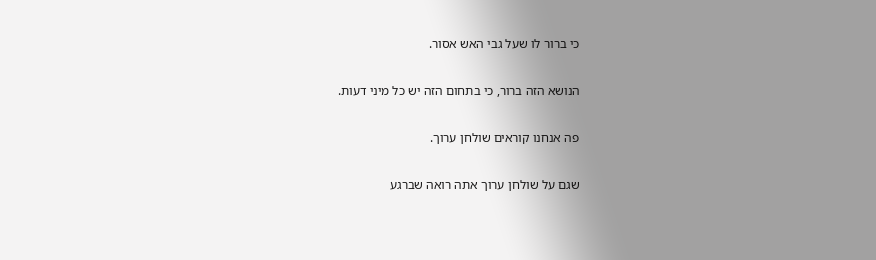כי ברור לו שעל גבי האש אסור.

הנושא הזה ברור, כי בתחום הזה יש כל מיני דעות.

פה אנחנו קוראים שולחן ערוך.

שגם על שולחן ערוך אתה רואה שברגע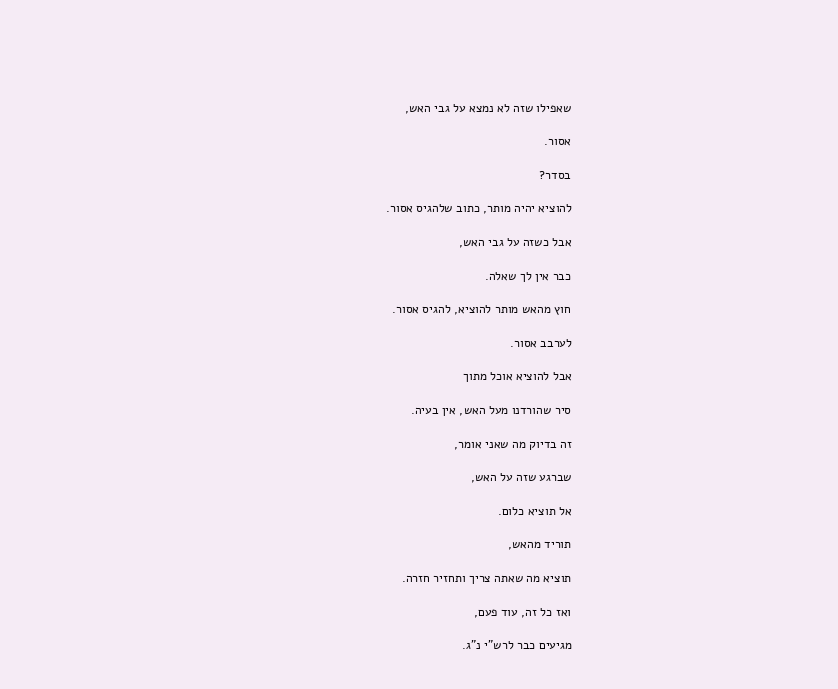שאפילו שזה לא נמצא על גבי האש,

אסור.

בסדר?

להוציא יהיה מותר, כתוב שלהגיס אסור.

אבל כשזה על גבי האש,

כבר אין לך שאלה.

חוץ מהאש מותר להוציא, להגיס אסור.

לערבב אסור.

אבל להוציא אוכל מתוך

סיר שהורדנו מעל האש, אין בעיה.

זה בדיוק מה שאני אומר,

שברגע שזה על האש,

אל תוציא כלום.

תוריד מהאש,

תוציא מה שאתה צריך ותחזיר חזרה.

ואז כל זה, עוד פעם,

מגיעים כבר לרש"י נ"ג.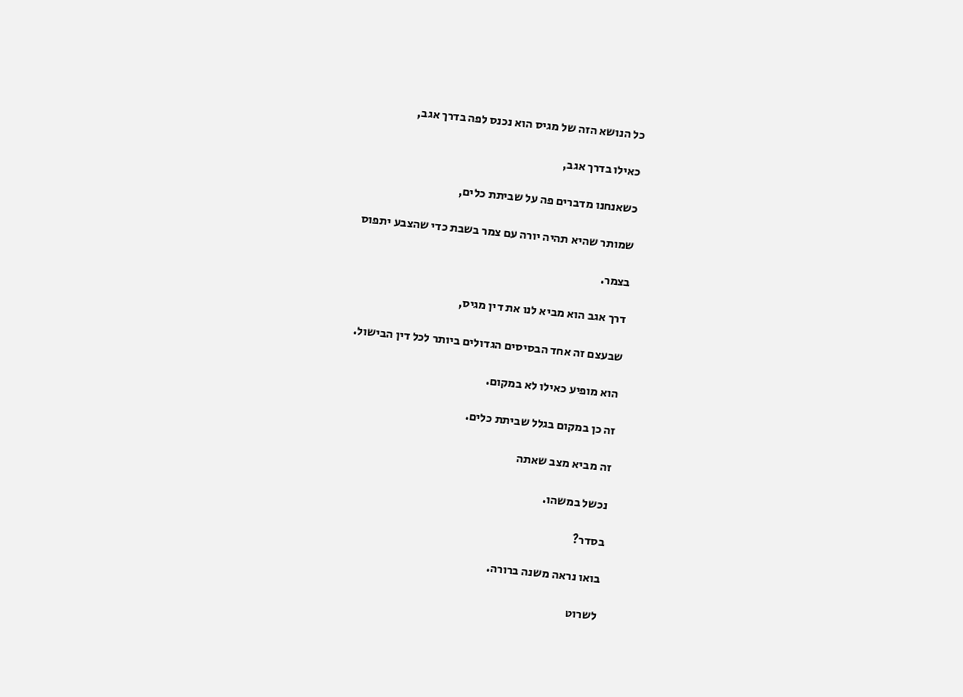כל הנושא הזה של מגיס הוא נכנס לפה בדרך אגב,

כאילו בדרך אגב,

כשאנחנו מדברים פה על שביתת כלים,

שמותר שהיא תהיה יורה עם צמר בשבת כדי שהצבע יתפוס

בצמר.

דרך אגב הוא מביא לנו את דין מגיס,

שבעצם זה אחד הבסיסים הגדולים ביותר לכל דין הבישול.

הוא מופיע כאילו לא במקום.

זה כן במקום בגלל שביתת כלים.

זה מביא מצב שאתה

נכשל במשהו.

בסדר?

בואו נראה משנה ברורה.

לשרוט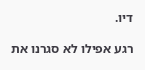דיו.

רגע אפילו לא סגרנו את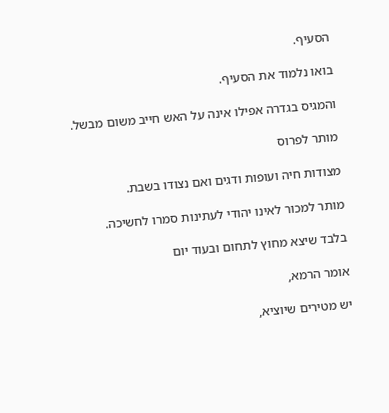הסעיף.

בואו נלמוד את הסעיף.

והמגיס בגדרה אפילו אינה על האש חייב משום מבשל.

מותר לפרוס

מצודות חיה ועופות ודגים ואם נצודו בשבת.

מותר למכור לאינו יהודי לעתינות סמרו לחשיכה.

בלבד שיצא מחוץ לתחום ובעוד יום

אומר הרמא,

יש מטירים שיוציא,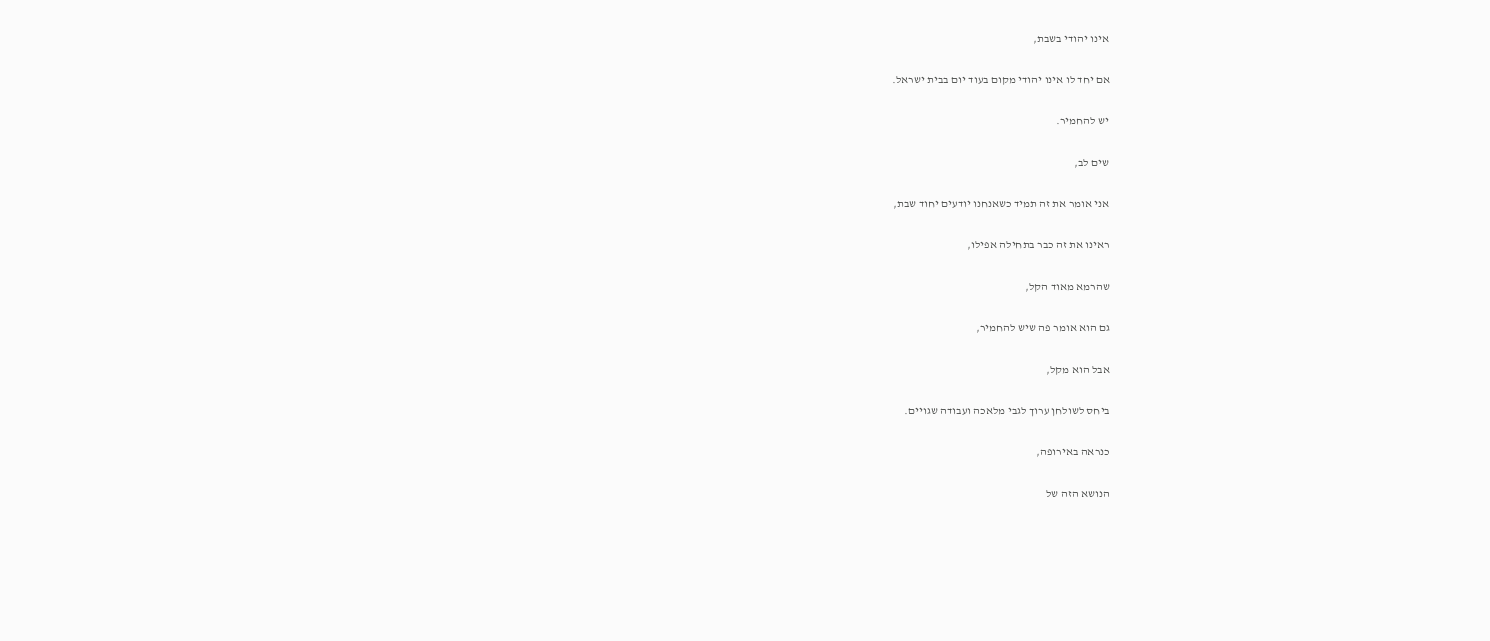אינו יהודי בשבת,

אם יחד לו אינו יהודי מקום בעוד יום בבית ישראל.

יש להחמיר.

שים לב,

אני אומר את זה תמיד כשאנחנו יודעים יחוד שבת,

ראינו את זה כבר בתחילה אפילו,

שהרמא מאוד הקל,

גם הוא אומר פה שיש להחמיר,

אבל הוא מקל,

ביחס לשולחן ערוך לגבי מלאכה ועבודה שגויים.

כנראה באירופה,

הנושא הזה של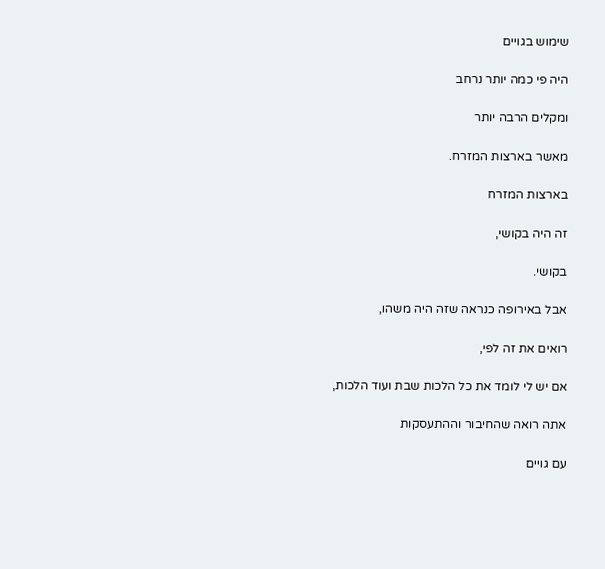שימוש בגויים

היה פי כמה יותר נרחב

ומקלים הרבה יותר

מאשר בארצות המזרח.

בארצות המזרח

זה היה בקושי,

בקושי.

אבל באירופה כנראה שזה היה משהו,

רואים את זה לפי,

אם יש לי לומד את כל הלכות שבת ועוד הלכות,

אתה רואה שהחיבור וההתעסקות

עם גויים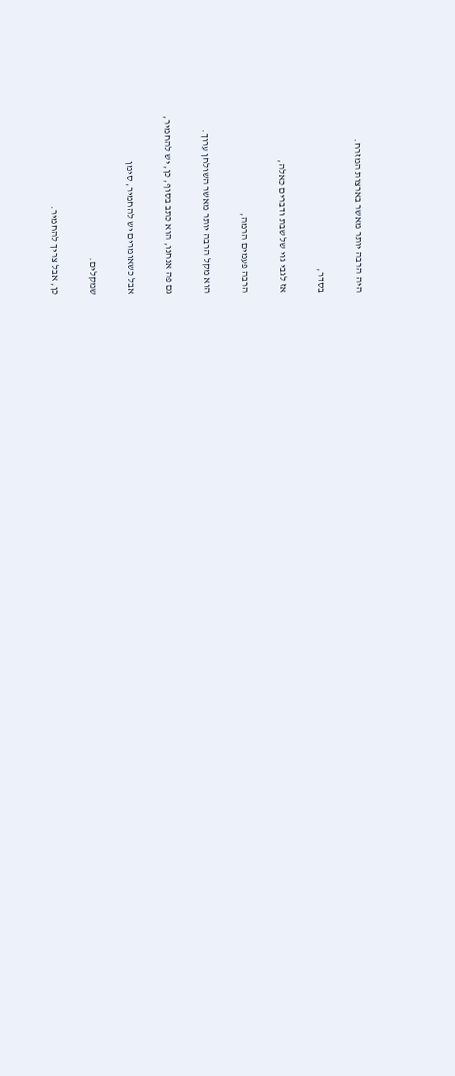היה הרבה יותר מאשר בארצות המזרח.

בסדר,

אז לגבי גוי של שבת ודברים כאלה,

הרבה פעמים הרמה,

הוא מקל הרבה יותר מאשר השולחן ערוך.

גם פה אנחנו, הוא כתב בסוף, כן, יש להחמיר,

אבל כשאומרים יש להחמיר, סימן

שמקלים.

כן, אבל צריך להחמיר.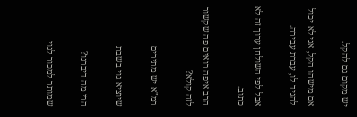יש מקום גם להקל.

אם מישהו הקל, אני לא יכול להגיד לו, עברת עבירה.

אבל לפי השולחן ערוך זה לא כתוב.

הרב איפה רואים פה שקשור לזה קולא?

רמ"א יש מתירים

שיוציא גוי בשבת

הרי מה דיברנו?

שמותר למכור לגוי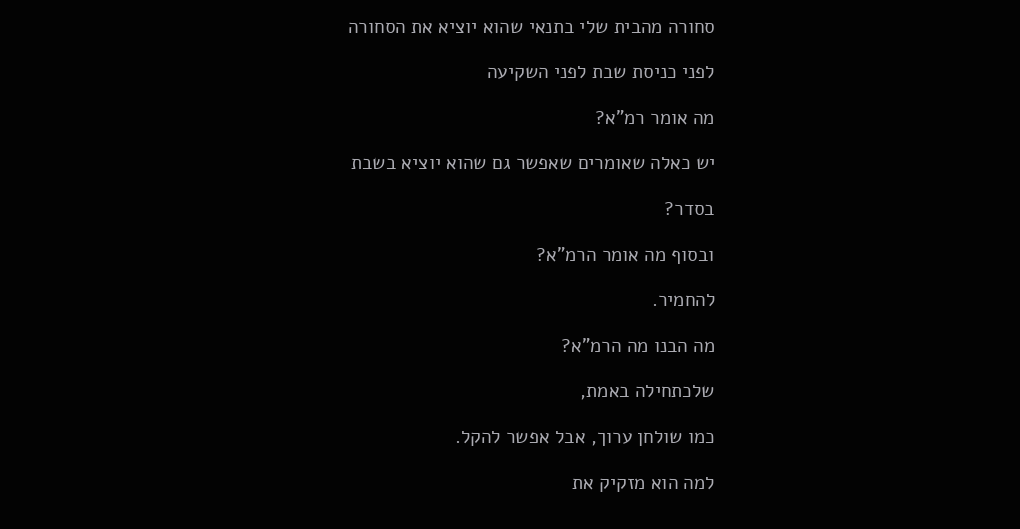סחורה מהבית שלי בתנאי שהוא יוציא את הסחורה

לפני כניסת שבת לפני השקיעה

מה אומר רמ"א?

יש כאלה שאומרים שאפשר גם שהוא יוציא בשבת

בסדר?

ובסוף מה אומר הרמ"א?

להחמיר.

מה הבנו מה הרמ"א?

שלכתחילה באמת,

כמו שולחן ערוך, אבל אפשר להקל.

למה הוא מזקיק את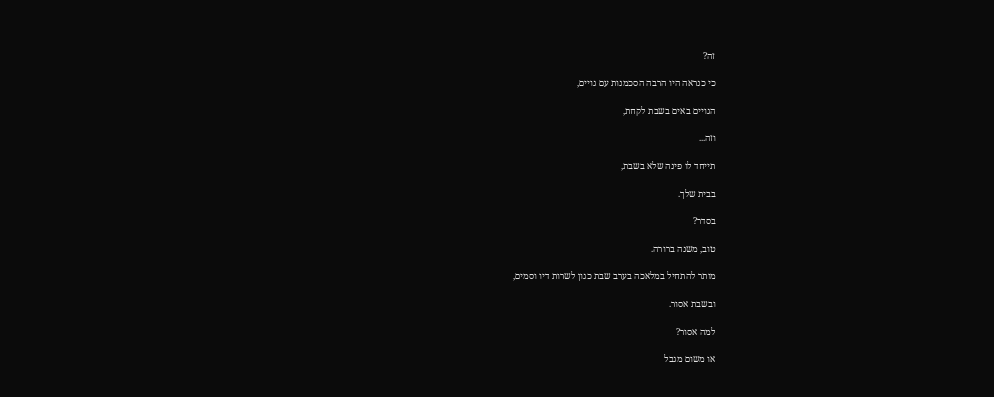זה?

כי כנראה היו הרבה הסכמנות עם גויים,

הגויים באים בשבת לקחת,

וזה...

תייחד לו פינה שלא בשבת,

בבית שלך.

בסדר?

טוב, משנה ברורה.

מותר להתחיל במלאכה בערב שבת כגון לשרות דיו וסמים,

ובשבת אסור.

למה אסור?

או משום מגבל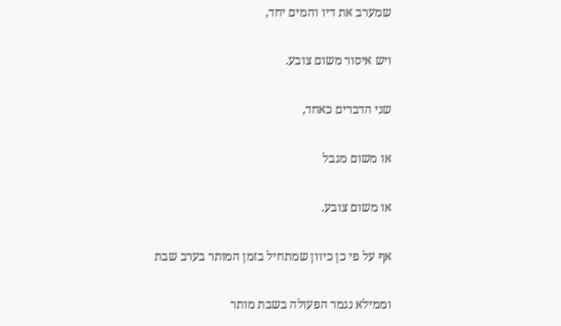שמערב את דיו והמים יחד,

ויש איסור משום צובע.

שני הדברים כאחד,

או משום מגבל

או משום צובע.

אף על פי כן כיוון שמתחיל בזמן המותר בערב שבת

וממילא נגמר הפעולה בשבת מותר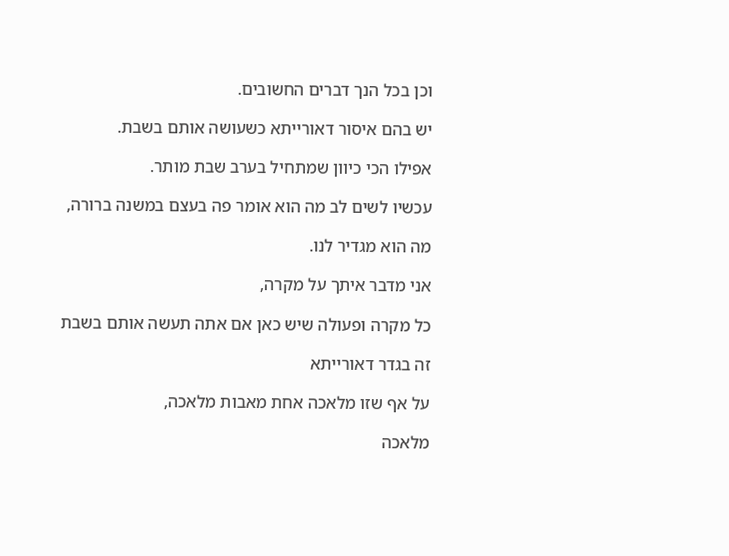וכן בכל הנך דברים החשובים.

יש בהם איסור דאורייתא כשעושה אותם בשבת.

אפילו הכי כיוון שמתחיל בערב שבת מותר.

עכשיו לשים לב מה הוא אומר פה בעצם במשנה ברורה,

מה הוא מגדיר לנו.

אני מדבר איתך על מקרה,

כל מקרה ופעולה שיש כאן אם אתה תעשה אותם בשבת

זה בגדר דאורייתא

על אף שזו מלאכה אחת מאבות מלאכה,

מלאכה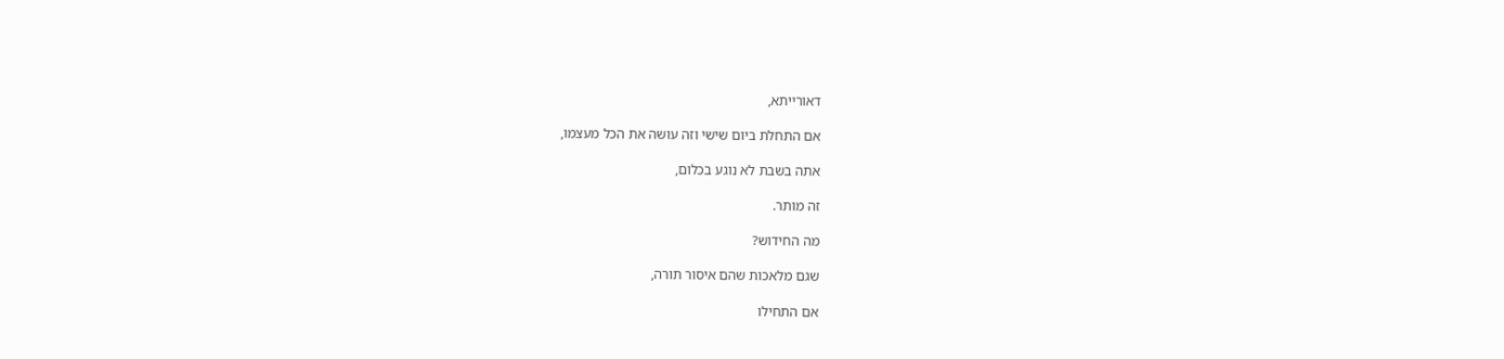דאורייתא,

אם התחלת ביום שישי וזה עושה את הכל מעצמו,

אתה בשבת לא נוגע בכלום,

זה מותר.

מה החידוש?

שגם מלאכות שהם איסור תורה,

אם התחילו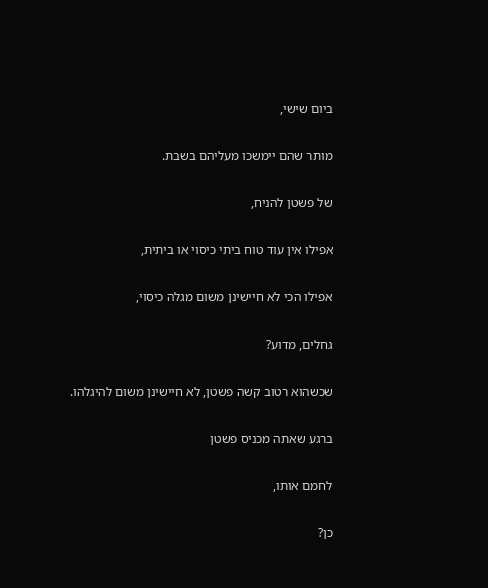ביום שישי,

מותר שהם יימשכו מעליהם בשבת.

של פשטן להניח,

אפילו אין עוד טוח ביתי כיסוי או ביתית,

אפילו הכי לא חיישינן משום מגלה כיסוי,

גחלים, מדוע?

שכשהוא רטוב קשה פשטן, לא חיישינן משום להיגלהו.

ברגע שאתה מכניס פשטן

לחמם אותו,

כן?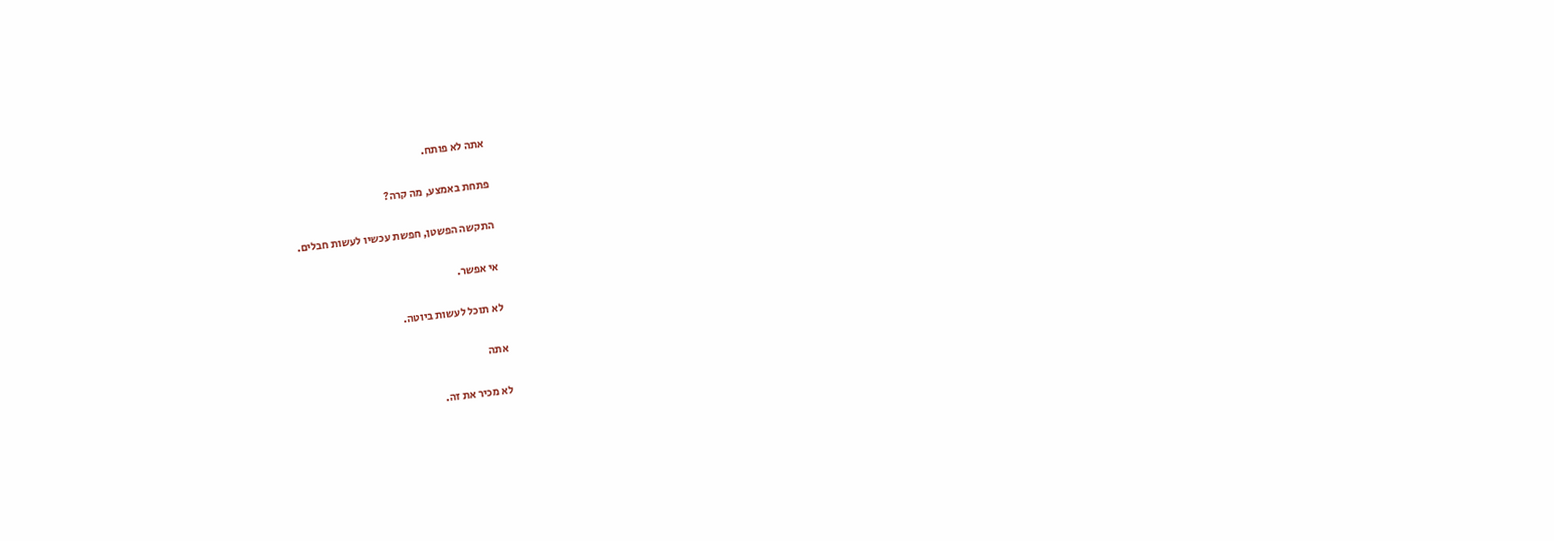אתה לא פותח.

פתחת באמצע, מה קרה?

התקשה הפשטן, חפשת עכשיו לעשות חבלים.

אי אפשר.

לא תוכל לעשות ביוטה.

אתה

לא מכיר את זה.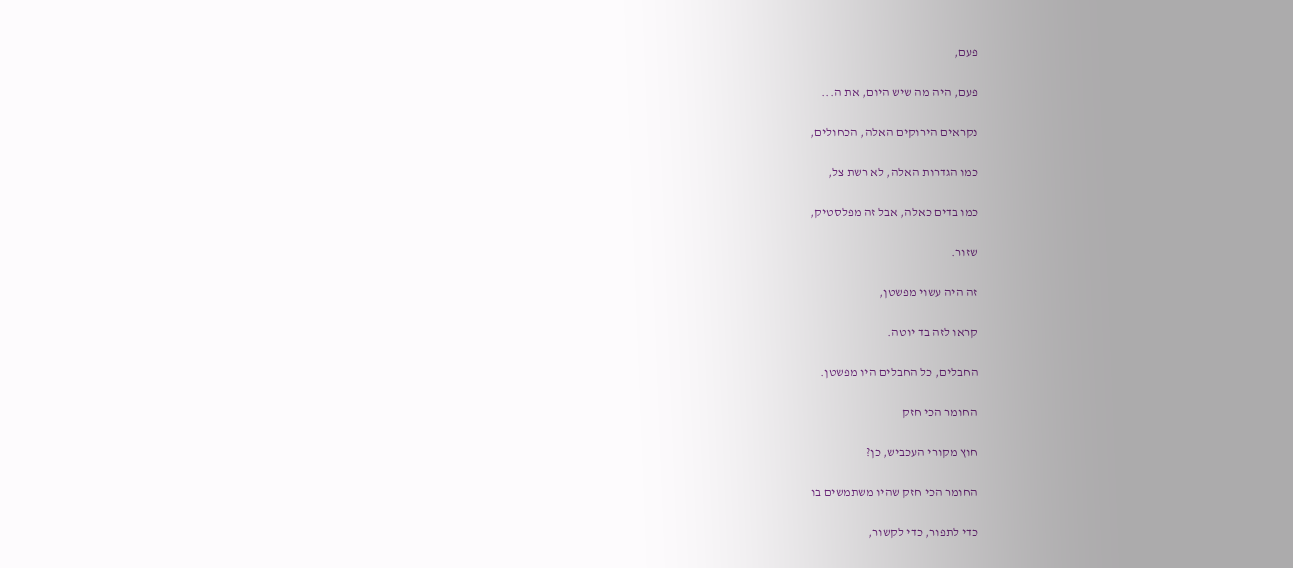פעם,

פעם, היה מה שיש היום, את ה...

נקראים הירוקים האלה, הכחולים,

כמו הגדרות האלה, לא רשת צל,

כמו בדים כאלה, אבל זה מפלסטיק,

שזור.

זה היה עשוי מפשטן,

קראו לזה בד יוטה.

החבלים, כל החבלים היו מפשטן.

החומר הכי חזק

חוץ מקורי העכביש, כן?

החומר הכי חזק שהיו משתמשים בו

כדי לתפור, כדי לקשור,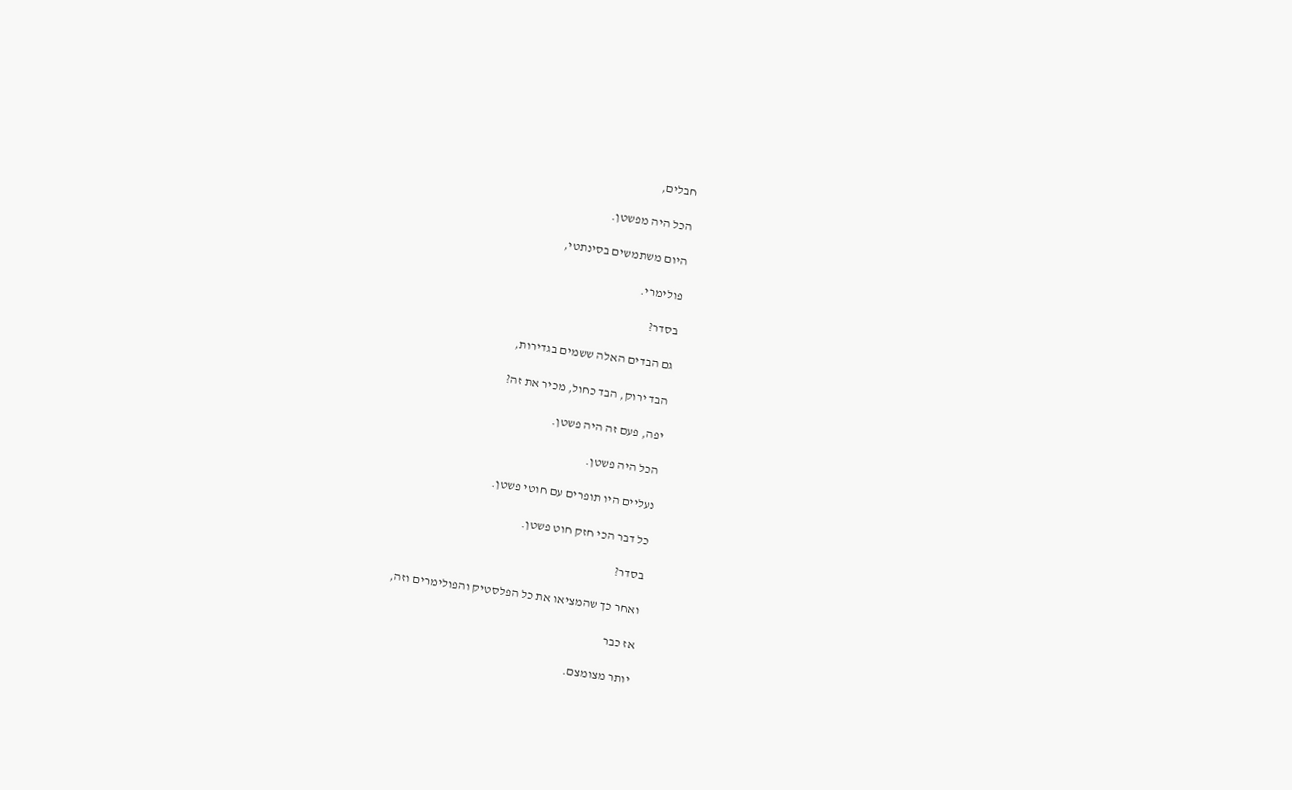חבלים,

הכל היה מפשטן.

היום משתמשים בסינתטי,

פולימרי.

בסדר?

גם הבדים האלה ששמים בגדירות,

הבד ירוק, הבד כחול, מכיר את זה?

יפה, פעם זה היה פשטן.

הכל היה פשטן.

נעליים היו תופרים עם חוטי פשטן.

כל דבר הכי חזק חוט פשטן.

בסדר?

ואחר כך שהמציאו את כל הפלסטיק והפולימרים וזה,

אז כבר

יותר מצומצם.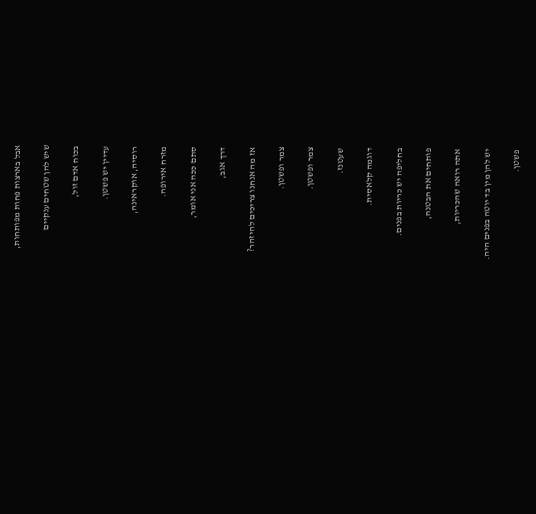אבל בארצות פחות מפותחות,

שיש להן שטחים ענקיים

בכוח אדם זול,

עדיין יש פשטן.

רוסיה, אוקראינה,

מזרח אירופה.

סתם ככה אני אומר,

דרך אגב,

אז מה אנחנו צריכים להיזהר?

צמר ופשטן.

צמר ופשטן.

שעטנז.

דוגמה קלאסית.

בחליפה יש כריות בפנים.

פותחים את הבטנה,

אתה רואה שהכריות,

יש להן מין בד יוטה בפנים היה.

פשטן.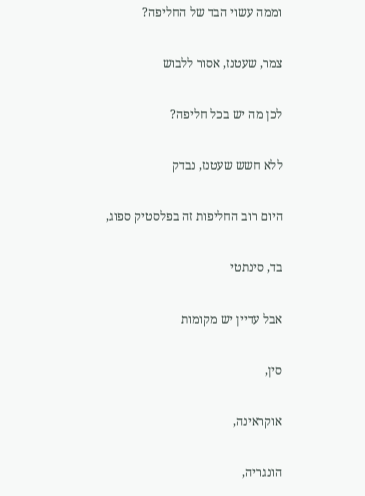וממה עשוי הבד של החליפה?

צמר, שעטנז, אסור ללבוש

לכן מה יש בכל חליפה?

ללא חשש שעטנז, נבדק

היום רוב החליפות זה בפלסטיק ספוג,

בד, סינתטי

אבל עדיין יש מקומות

סין,

אוקראינה,

הונגריה,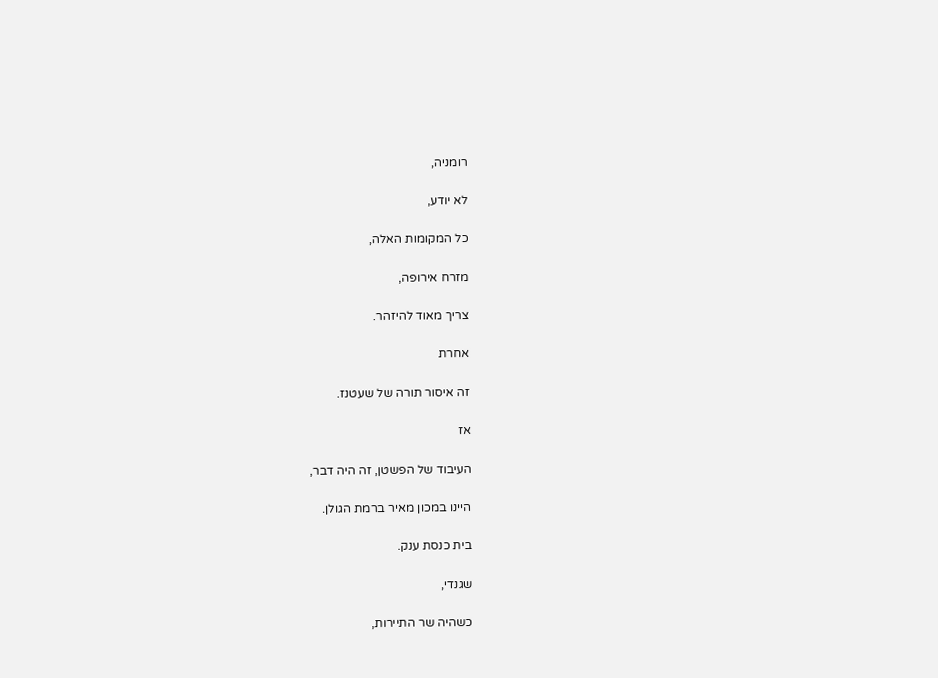רומניה,

לא יודע,

כל המקומות האלה,

מזרח אירופה,

צריך מאוד להיזהר.

אחרת

זה איסור תורה של שעטנז.

אז

העיבוד של הפשטן, זה היה דבר,

היינו במכון מאיר ברמת הגולן.

בית כנסת ענק.

שגנדי,

כשהיה שר התיירות,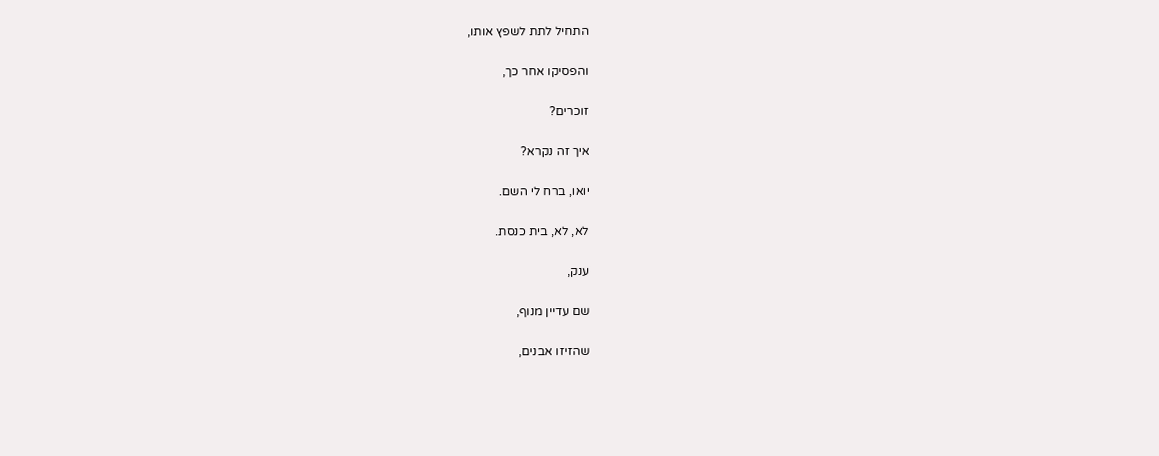התחיל לתת לשפץ אותו,

והפסיקו אחר כך,

זוכרים?

איך זה נקרא?

יואו, ברח לי השם.

לא, לא, בית כנסת.

ענק,

שם עדיין מנוף,

שהזיזו אבנים,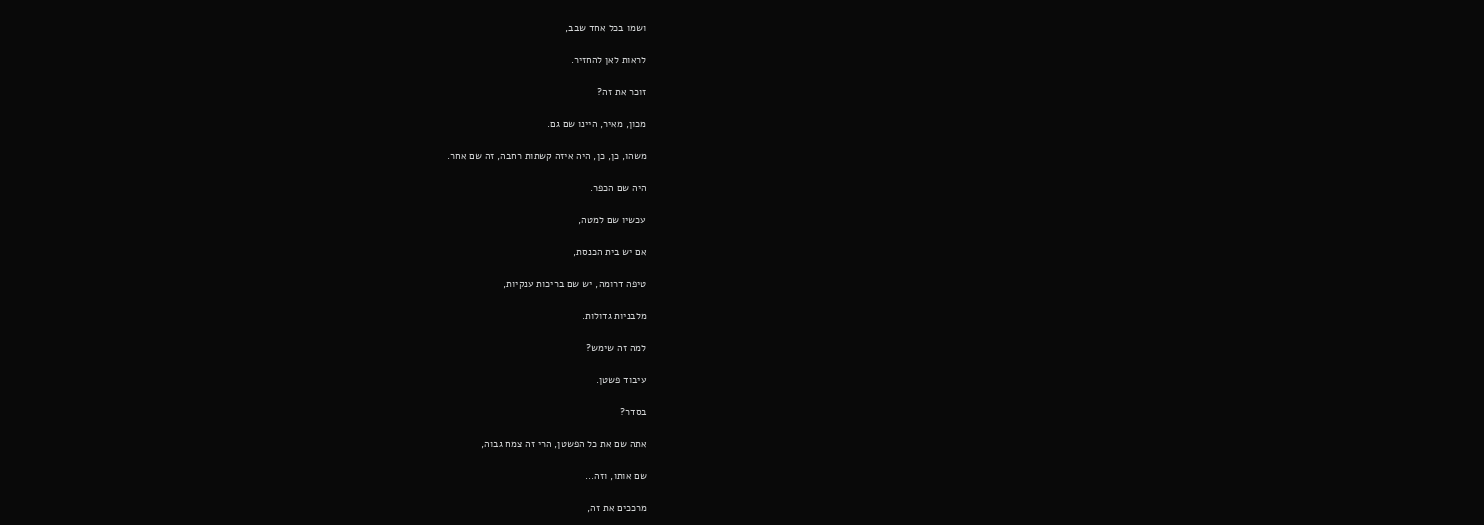ושמו בכל אחד שבב,

לראות לאן להחזיר.

זוכר את זה?

מכון, מאיר, היינו שם גם.

משהו, כן, כן, היה איזה קשתות רחבה, זה שם אחר.

היה שם הכפר.

עכשיו שם למטה,

אם יש בית הכנסת,

טיפה דרומה, יש שם בריכות ענקיות,

מלבניות גדולות.

למה זה שימש?

עיבוד פשטן.

בסדר?

אתה שם את כל הפשטן, הרי זה צמח גבוה,

שם אותו, וזה...

מרככים את זה,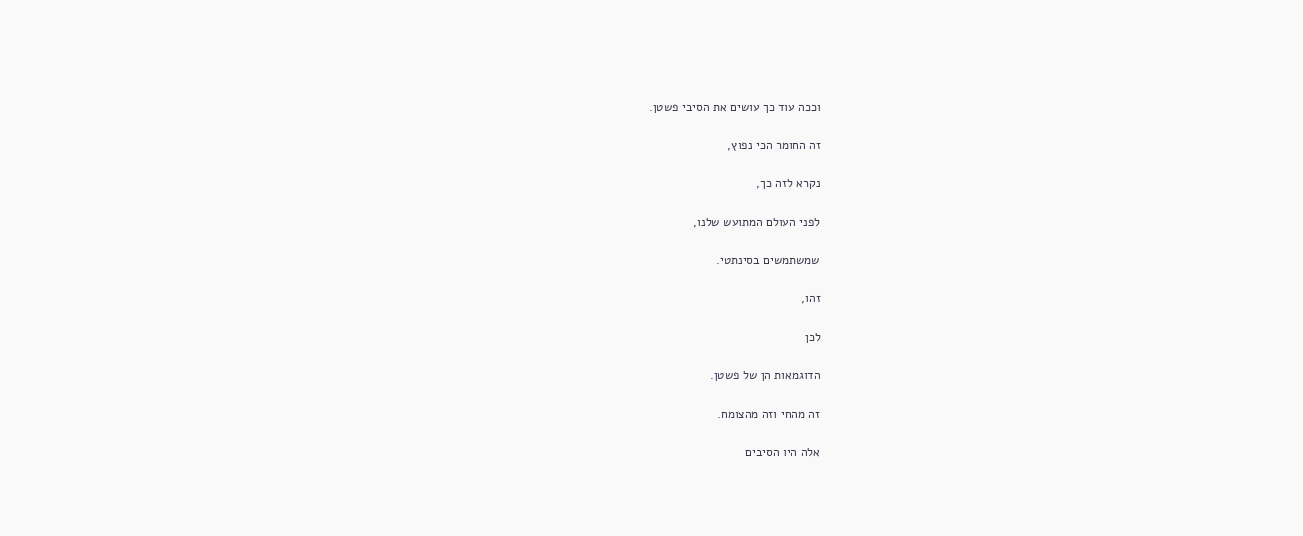וככה עוד כך עושים את הסיבי פשטן.

זה החומר הכי נפוץ,

נקרא לזה כך,

לפני העולם המתועש שלנו,

שמשתמשים בסינתטי.

זהו,

לכן

הדוגמאות הן של פשטן.

זה מהחי וזה מהצומח.

אלה היו הסיבים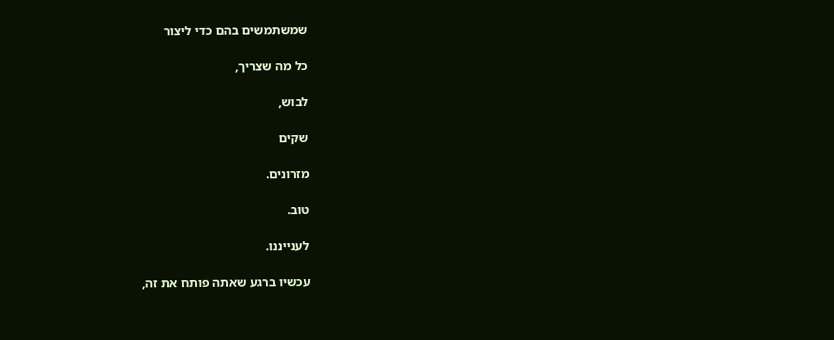שמשתמשים בהם כדי ליצור

כל מה שצריך,

לבוש,

שקים

מזרונים.

טוב.

לענייננו.

עכשיו ברגע שאתה פותח את זה,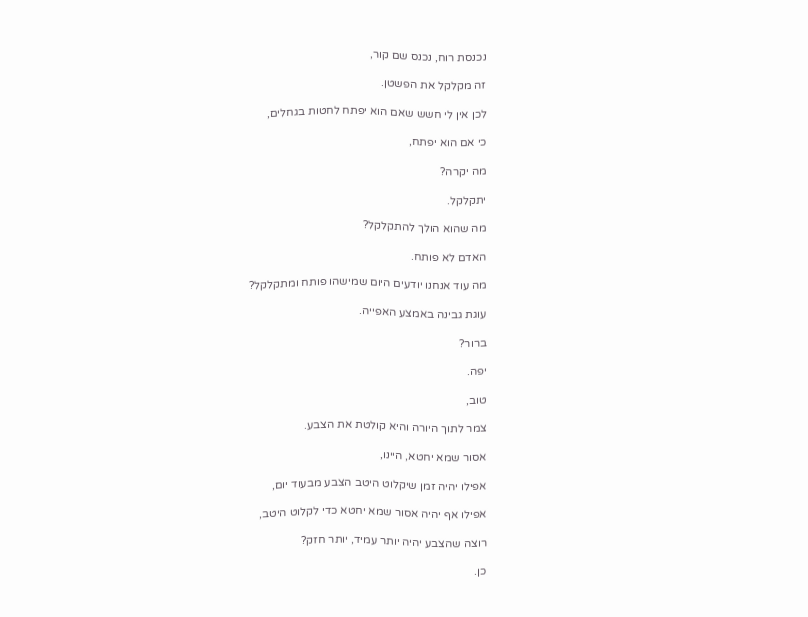נכנסת רוח, נכנס שם קור,

זה מקלקל את הפשטן.

לכן אין לי חשש שאם הוא יפתח לחטות בגחלים,

כי אם הוא יפתח,

מה יקרה?

יתקלקל.

מה שהוא הולך להתקלקל?

האדם לא פותח.

מה עוד אנחנו יודעים היום שמישהו פותח ומתקלקל?

עוגת גבינה באמצע האפייה.

ברור?

יפה.

טוב,

צמר לתוך היורה והיא קולטת את הצבע.

אסור שמא יחטא, היינו,

אפילו יהיה זמן שיקלוט היטב הצבע מבעוד יום,

אפילו אף יהיה אסור שמא יחטא כדי לקלוט היטב,

רוצה שהצבע יהיה יותר עמיד, יותר חזק?

כן.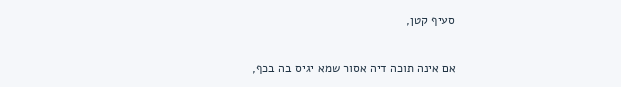סעיף קטן,

אם אינה תוכה דיה אסור שמא יגיס בה בכף,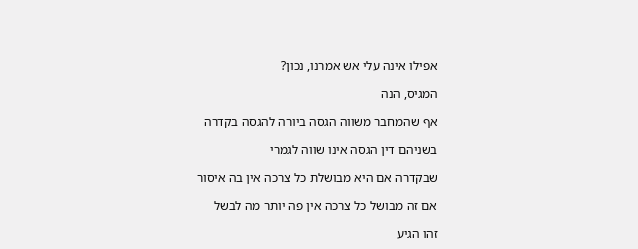אפילו אינה עלי אש אמרנו, נכון?

המגיס, הנה

אף שהמחבר משווה הגסה ביורה להגסה בקדרה

בשניהם דין הגסה אינו שווה לגמרי

שבקדרה אם היא מבושלת כל צרכה אין בה איסור

אם זה מבושל כל צרכה אין פה יותר מה לבשל

זהו הגיע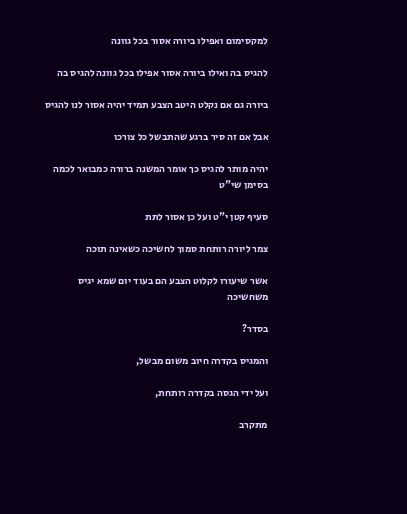למקסימום ואפילו ביורה אסור בכל גוונה

להגיס בה ואילו ביורה אסור אפילו בכל גוונה להגיס בה

ביורה גם אם נקלט היטב הצבע תמיד יהיה אסור לנו להגיס

אבל אם זה סיר ברגע שהתבשל כל צורכו

יהיה מותר להגיס כך אומר המשנה ברורה כמבואר לכמה בסימן שי"ט

סעיף קטן י"ט ועל כן אסור לתת

צמר ליורה רותחת סמוך לחשיכה כשאינה תוכה

אשר שיעורו לקלוט הצבע הם בעוד יום שמא יגיס משחשיכה

בסדר?

והמגיס בקדרה חיוב משום מבשל,

ועל ידי הגסה בקדרה רותחת,

מתקרב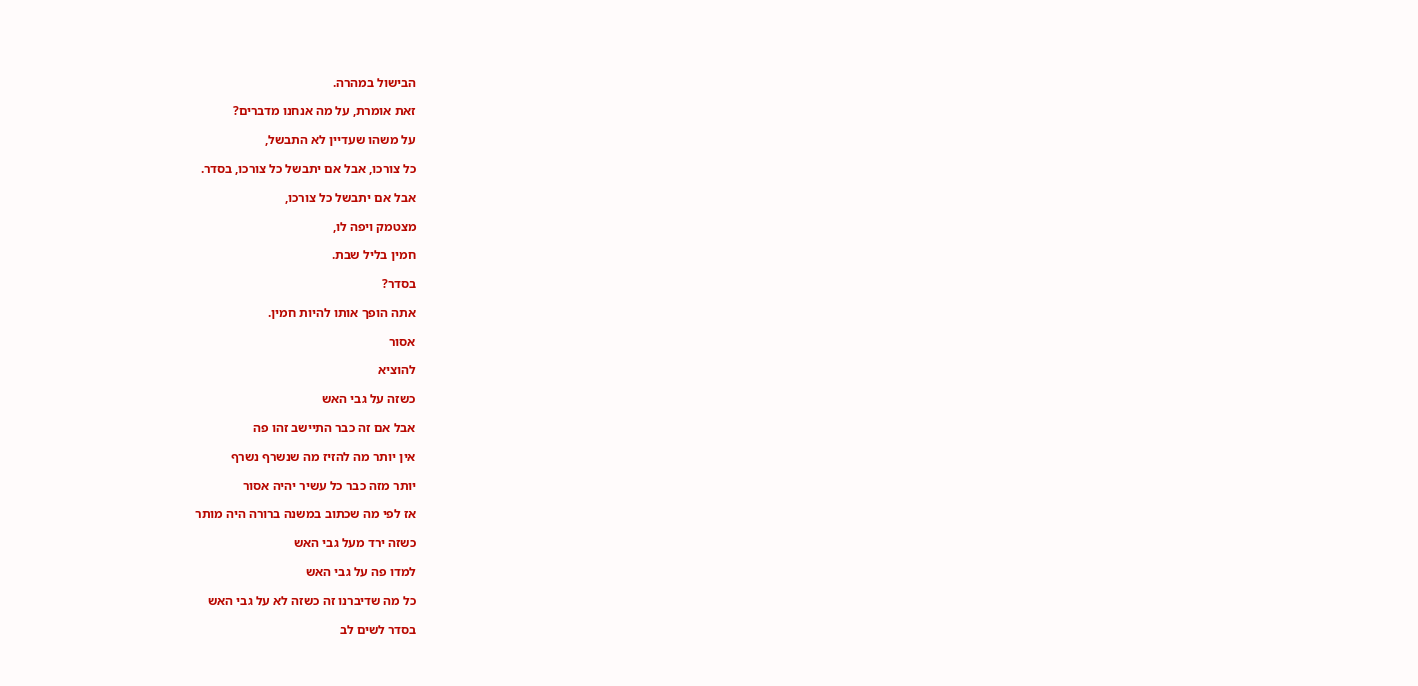הבישול במהרה.

זאת אומרת, על מה אנחנו מדברים?

על משהו שעדיין לא התבשל,

כל צורכו, אבל אם יתבשל כל צורכו, בסדר.

אבל אם יתבשל כל צורכו,

מצטמק ויפה לו,

חמין בליל שבת.

בסדר?

אתה הופך אותו להיות חמין.

אסור

להוציא

כשזה על גבי האש

אבל אם זה כבר התיישב זהו פה

אין יותר מה להזיז מה שנשרף נשרף

יותר מזה כבר כל עשיר יהיה אסור

אז לפי מה שכתוב במשנה ברורה היה מותר

כשזה ירד מעל גבי האש

למדו פה על גבי האש

כל מה שדיברנו זה כשזה לא על גבי האש

בסדר לשים לב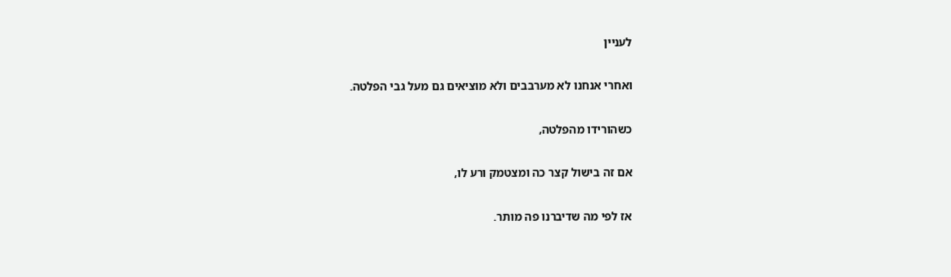לעניין

ואחרי אנחנו לא מערבבים ולא מוציאים גם מעל גבי הפלטה.

כשהורידו מהפלטה,

אם זה בישול קצר כה ומצטמק ורע לו,

אז לפי מה שדיברנו פה מותר.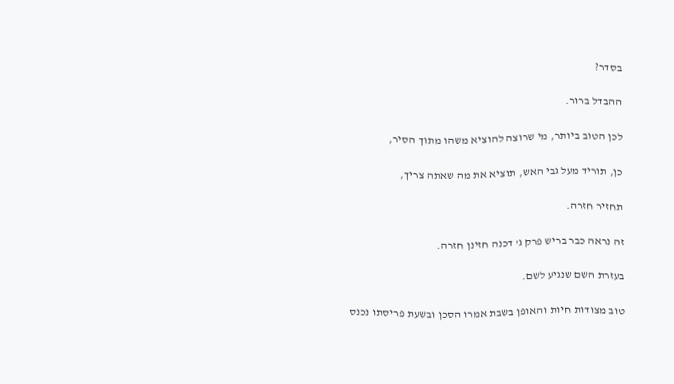בסדר?

ההבדל ברור.

לכן הטוב ביותר, מי שרוצה להוציא משהו מתוך הסיר,

כן, תוריד מעל גבי האש, תוציא את מה שאתה צריך,

תחזיר חזרה.

זה נראה כבר בריש פרק ג' דכנה חזינן חזרה.

בעזרת השם שנגיע לשם.

טוב מצודות חיות והאופן בשבת אמרו הסכן ובשעת פריסתו נכנס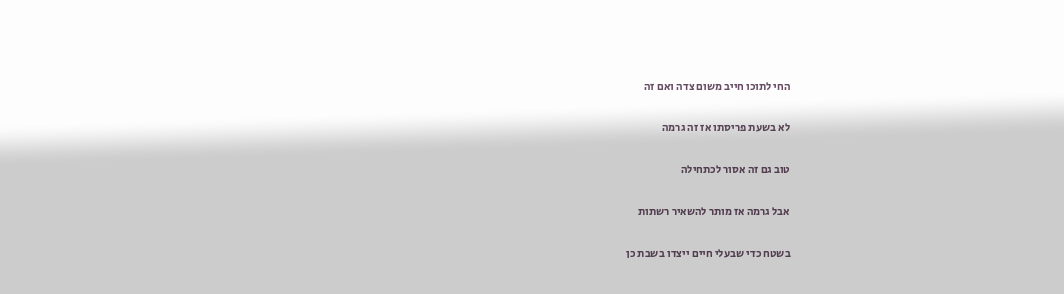החי לתוכו חייב משום צדה ואם זה

לא בשעת פריסתו אז זה גרמה

טוב גם זה אסור לכתחילה

אבל גרמה אז מותר להשאיר רשתות

בשטח כדי שבעלי חיים ייצדו בשבת כן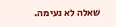שאלה לא נעימה.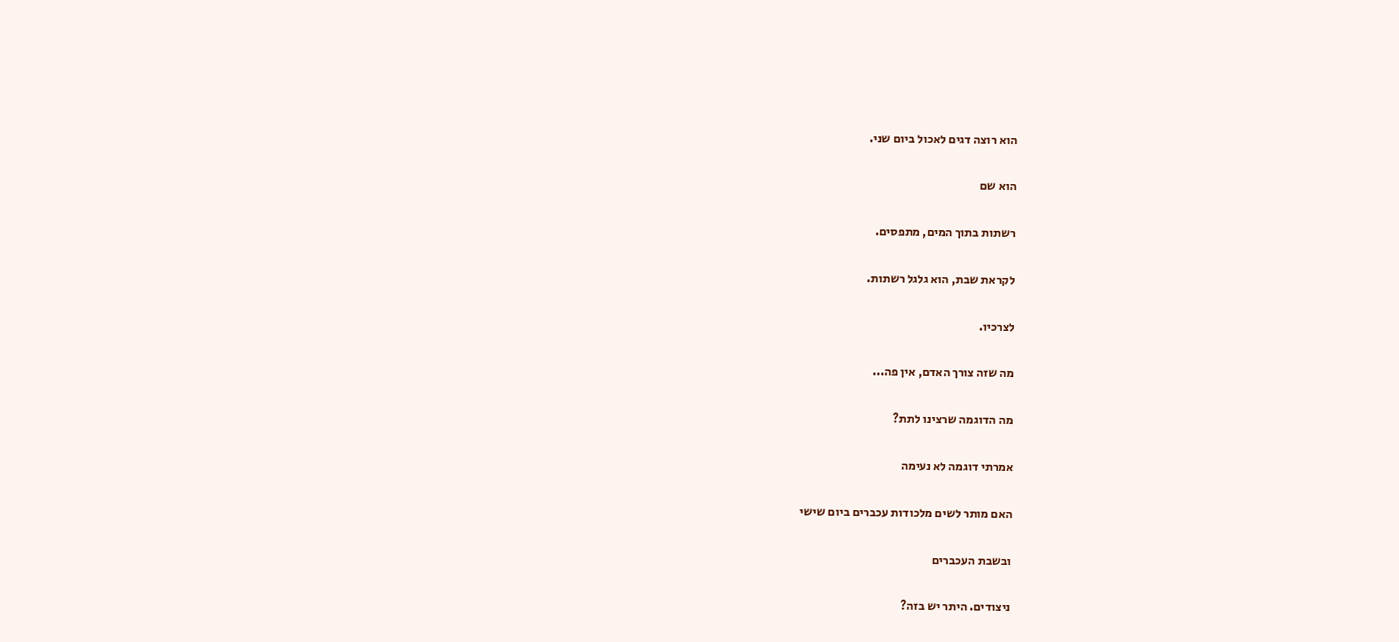הוא רוצה דגים לאכול ביום שני.

הוא שם

רשתות בתוך המים, מתפסים.

לקראת שבת, הוא גלגל רשתות.

לצרכיו.

מה שזה צורך האדם, אין פה...

מה הדוגמה שרצינו לתת?

אמרתי דוגמה לא נעימה

האם מותר לשים מלכודות עכברים ביום שישי

ובשבת העכברים

ניצודים. היתר יש בזה?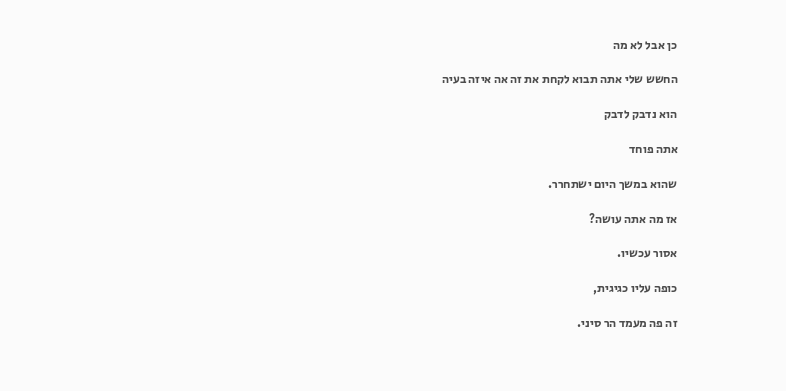כן אבל לא מה

החשש שלי אתה תבוא לקחת את זה אה איזה בעיה

הוא נדבק לדבק

אתה פוחד

שהוא במשך היום ישתחרר.

אז מה אתה עושה?

אסור עכשיו.

כופה עליו כגיגית,

זה פה מעמד הר סיני.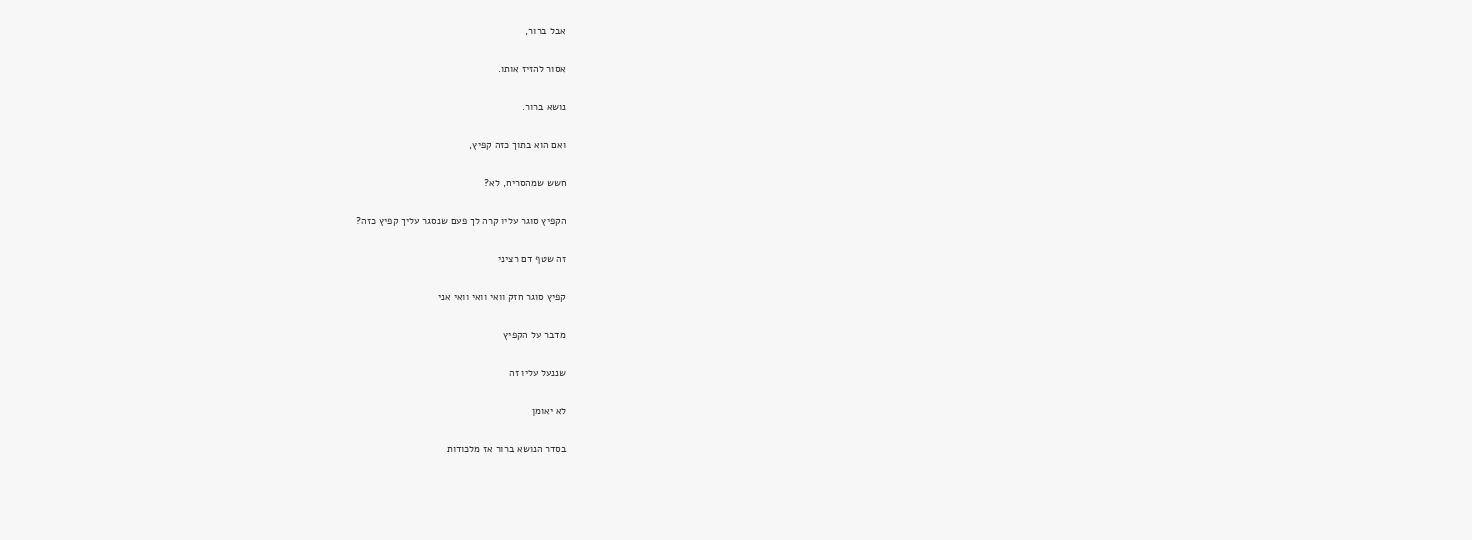אבל ברור,

אסור להזיז אותו.

נושא ברור.

ואם הוא בתוך כזה קפיץ,

חשש שמהסריח, לא?

הקפיץ סוגר עליו קרה לך פעם שנסגר עליך קפיץ כזה?

זה שטף דם רציני

קפיץ סוגר חזק וואי וואי וואי אני

מדבר על הקפיץ

שננעל עליו זה

לא יאומן

בסדר הנושא ברור אז מלכודות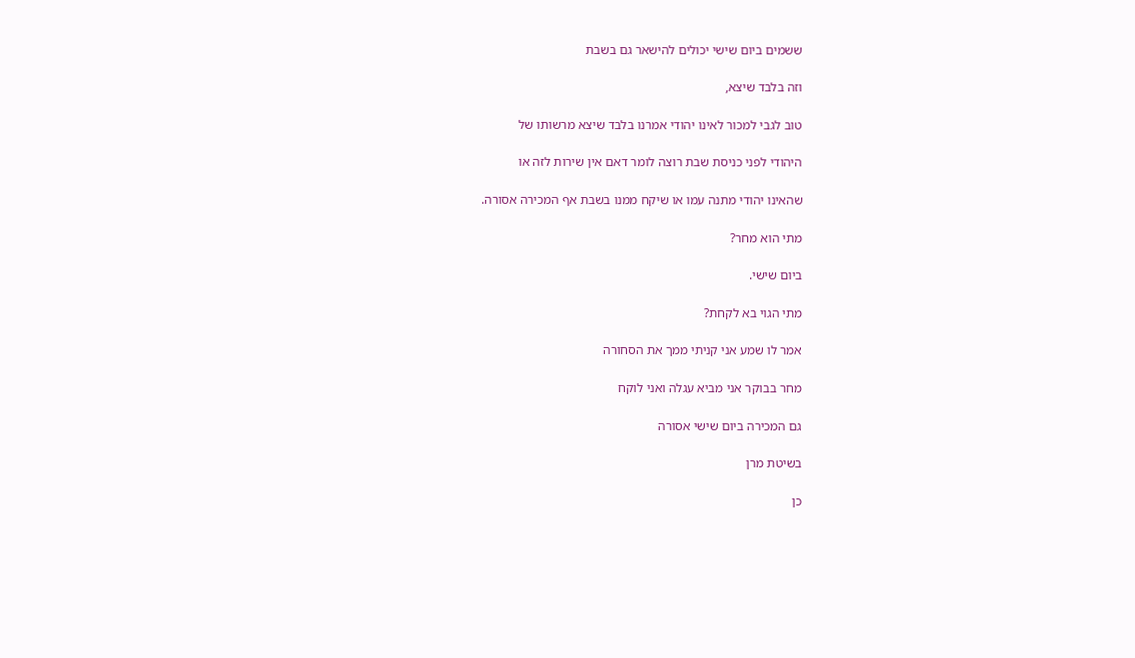ששמים ביום שישי יכולים להישאר גם בשבת

וזה בלבד שיצא,

טוב לגבי למכור לאינו יהודי אמרנו בלבד שיצא מרשותו של

היהודי לפני כניסת שבת רוצה לומר דאם אין שירות לזה או

שהאינו יהודי מתנה עמו או שיקח ממנו בשבת אף המכירה אסורה.

מתי הוא מחר?

ביום שישי.

מתי הגוי בא לקחת?

אמר לו שמע אני קניתי ממך את הסחורה

מחר בבוקר אני מביא עגלה ואני לוקח

גם המכירה ביום שישי אסורה

בשיטת מרן

כן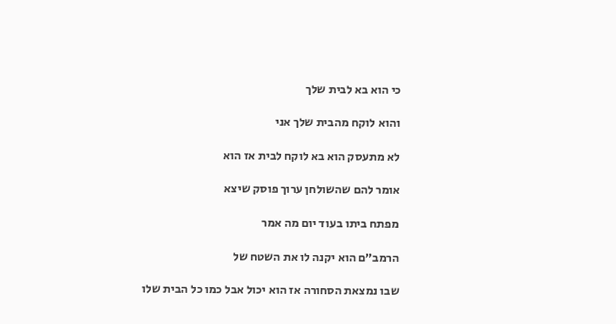כי הוא בא לבית שלך

והוא לוקח מהבית שלך אני

לא מתעסק הוא בא לוקח לבית אז הוא

אומר להם שהשולחן ערוך פוסק שיצא

מפתח ביתו בעוד יום מה אמר

הרמב״ם הוא יקנה לו את השטח של

שבו נמצאת הסחורה אז הוא יכול אבל כמו כל הבית שלו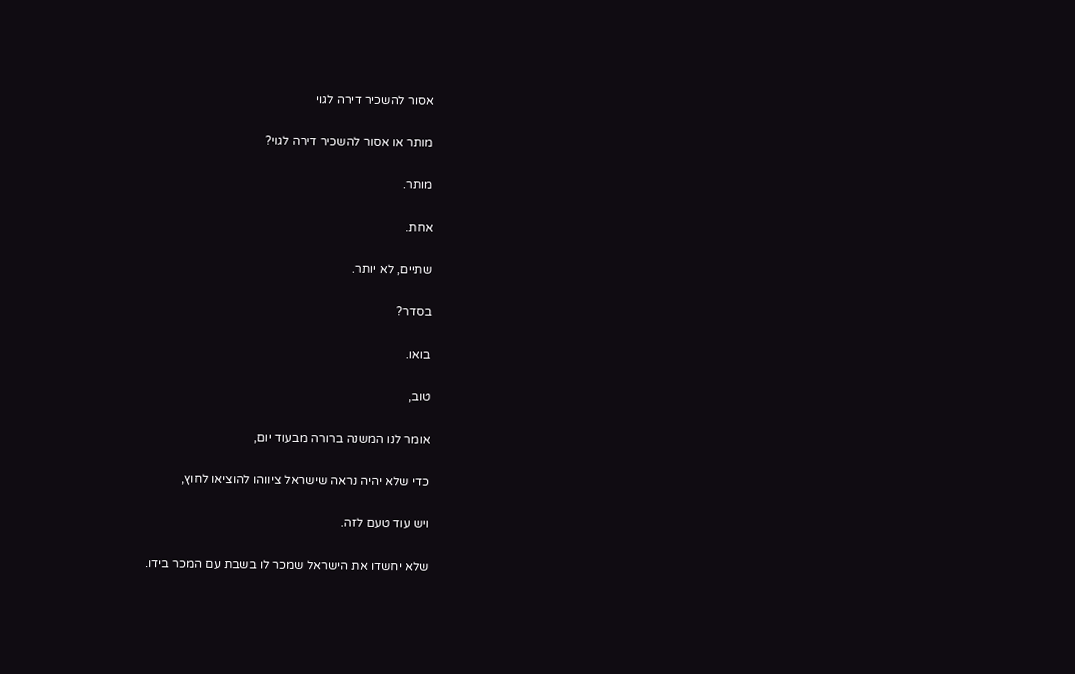אסור להשכיר דירה לגוי

מותר או אסור להשכיר דירה לגוי?

מותר.

אחת.

שתיים, לא יותר.

בסדר?

בואו.

טוב,

אומר לנו המשנה ברורה מבעוד יום,

כדי שלא יהיה נראה שישראל ציווהו להוציאו לחוץ,

ויש עוד טעם לזה.

שלא יחשדו את הישראל שמכר לו בשבת עם המכר בידו.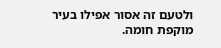ולטעם זה אסור אפילו בעיר מוקפת חומה.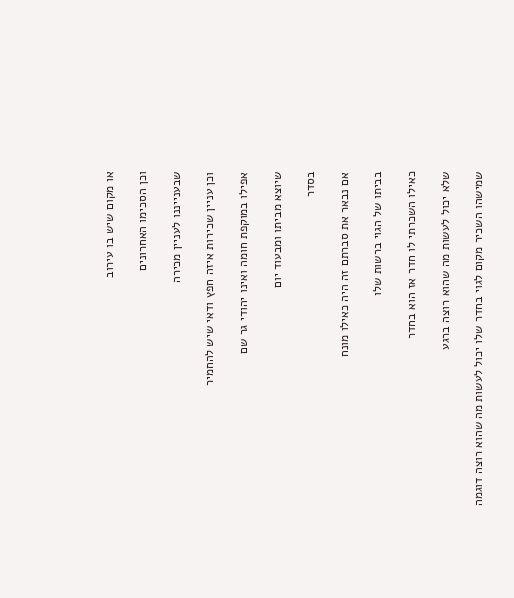או מקום שיש בו עירוב

וכן הסכימו האחרונים

שבענייננו לעניין מכירה

וכן עניין שכירות איזה חפץ ודאי שיש להחמיר

אפילו במוקפת חומה ואינו יהודי גר שם

שיוצא מביתו ומבעוד יום

בסדר

אם נבאר את סברתם זה היה כאילו מונח

בביתו של הגוי ברשות שלו

כאילו השכרתי לו חדר אז הוא בחדר

שלא יכול לעשות מה שהוא רוצה ברגע

שמישהו השכיר מקום לגוי בחדר שלו יכול לעשות מה שהוא רוצה דוגמה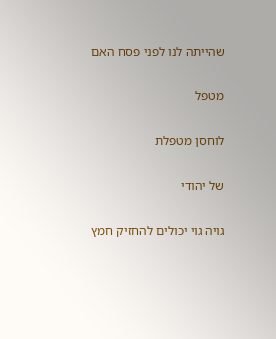שהייתה לנו לפני פסח האם

מטפל

לוחסן מטפלת

של יהודי

גויה גוי יכולים להחזיק חמץ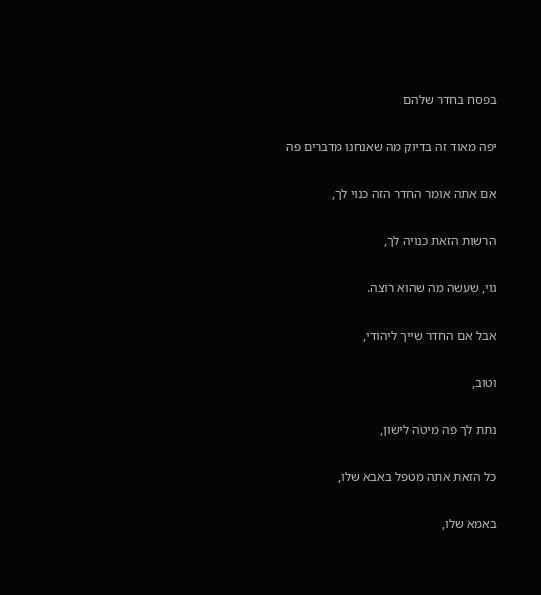בפסח בחדר שלהם

יפה מאוד זה בדיוק מה שאנחנו מדברים פה

אם אתה אומר החדר הזה כנוי לך,

הרשות הזאת כנויה לך,

גוי, שעשה מה שהוא רוצה.

אבל אם החדר שייך ליהודי,

וטוב,

נתת לך פה מיטה לישון,

כל הזאת אתה מטפל באבא שלו,

באמא שלו,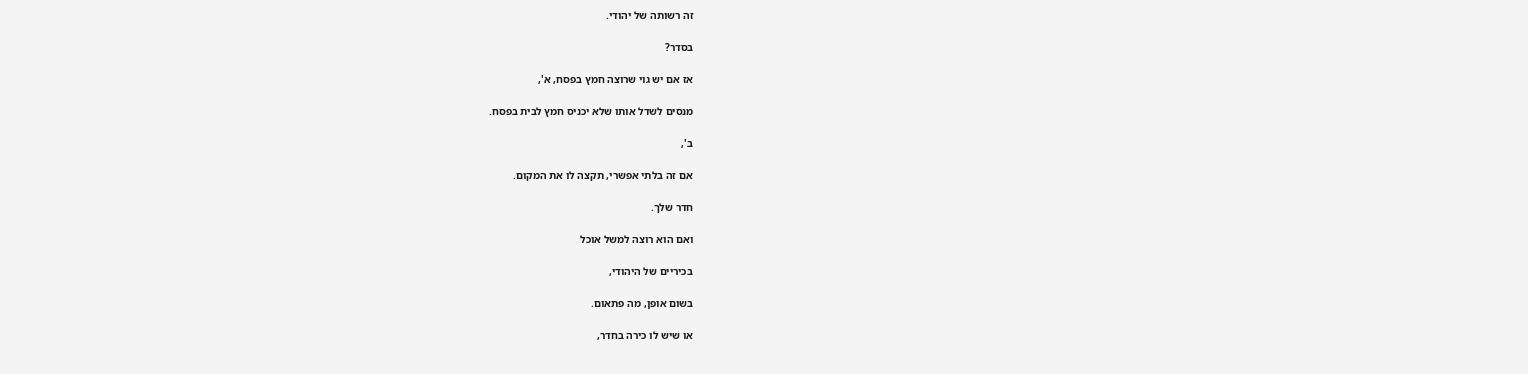זה רשותה של יהודי.

בסדר?

אז אם יש גוי שרוצה חמץ בפסח, א',

מנסים לשדל אותו שלא יכניס חמץ לבית בפסח.

ב',

אם זה בלתי אפשרי, תקצה לו את המקום.

חדר שלך.

ואם הוא רוצה למשל אוכל

בכיריים של היהודי,

בשום אופן, מה פתאום.

או שיש לו כירה בחדר,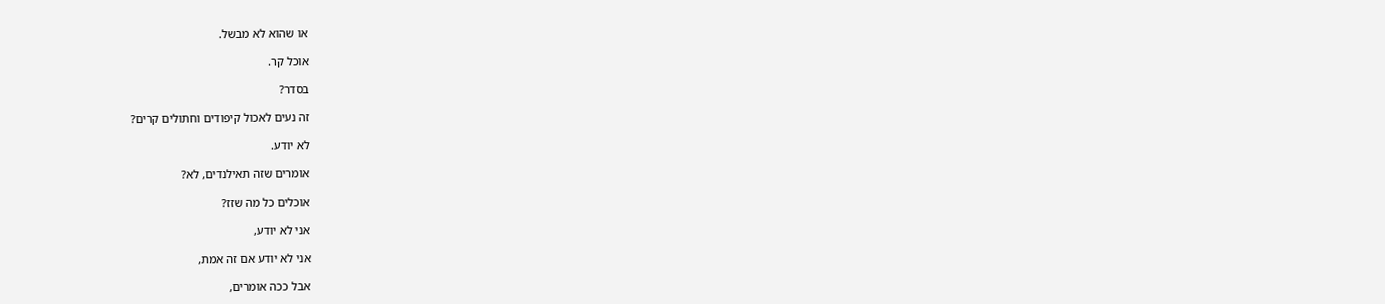או שהוא לא מבשל.

אוכל קר.

בסדר?

זה נעים לאכול קיפודים וחתולים קרים?

לא יודע.

אומרים שזה תאילנדים, לא?

אוכלים כל מה שזז?

אני לא יודע,

אני לא יודע אם זה אמת,

אבל ככה אומרים,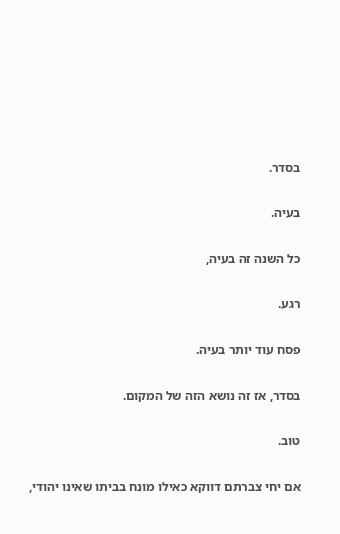בסדר.

בעיה.

כל השנה זה בעיה,

רגע.

פסח עוד יותר בעיה.

בסדר, אז זה נושא הזה של המקום.

טוב.

אם יחי צברתם דווקא כאילו מונח בביתו שאינו יהודי,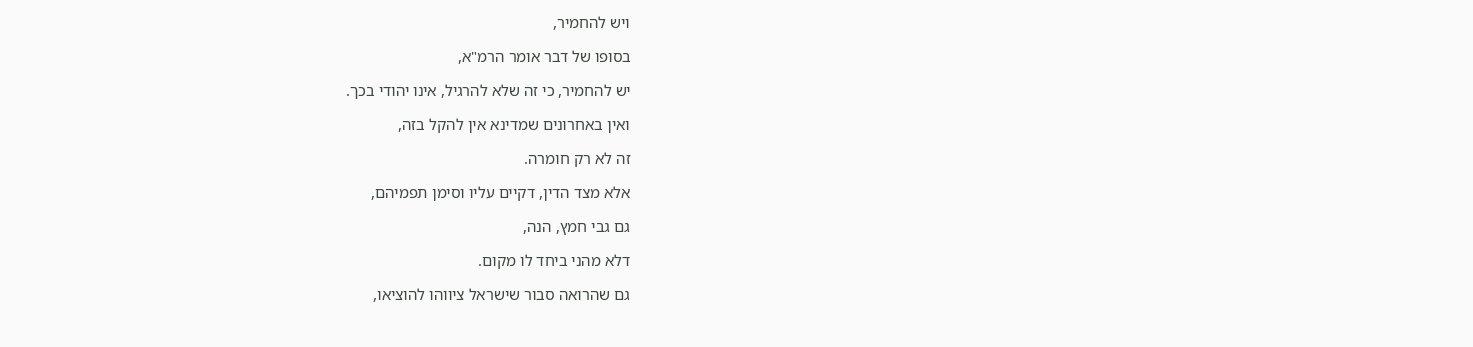ויש להחמיר,

בסופו של דבר אומר הרמ"א,

יש להחמיר, כי זה שלא להרגיל, אינו יהודי בכך.

ואין באחרונים שמדינא אין להקל בזה,

זה לא רק חומרה.

אלא מצד הדין, דקיים עליו וסימן תפמיהם,

גם גבי חמץ, הנה,

דלא מהני ביחד לו מקום.

גם שהרואה סבור שישראל ציווהו להוציאו,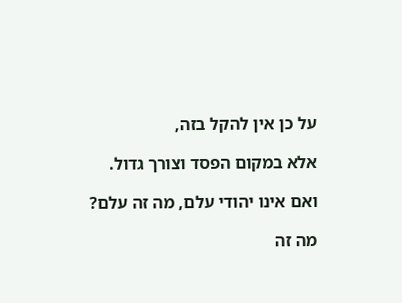על כן אין להקל בזה,

אלא במקום הפסד וצורך גדול.

ואם אינו יהודי עלם, מה זה עלם?

מה זה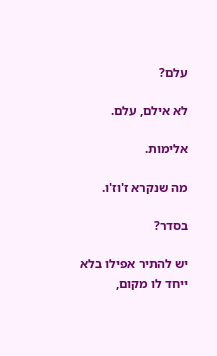עלם?

לא אילם, עלם.

אלימות.

מה שנקרא ז'וז'ו.

בסדר?

יש להתיר אפילו בלא ייחד לו מקום,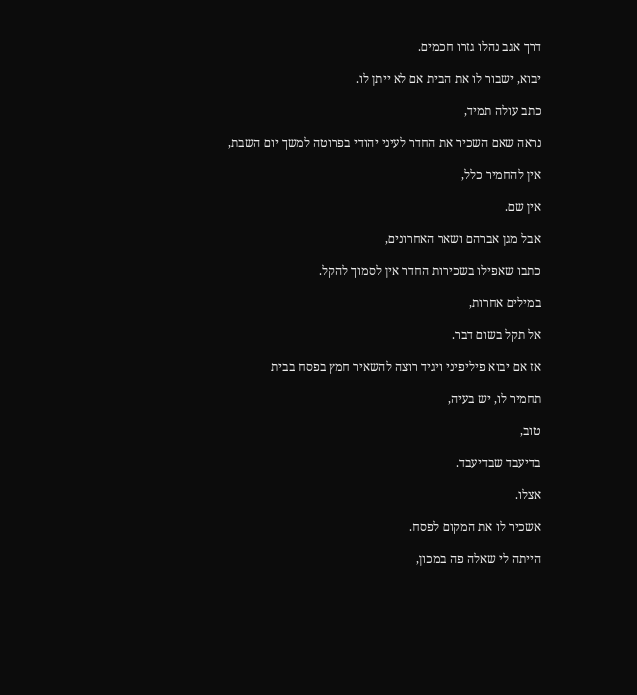דרך אגב נהלו גזרו חכמים.

יבוא, ישבור לו את הבית אם לא ייתן לו.

כתב עולה תמיד,

נראה שאם השכיר את החדר לעיני יהודי בפרוטה למשך יום השבת,

אין להחמיר כלל,

אין שם.

אבל מגן אברהם ושאר האחרונים,

כתבו שאפילו בשכירות החדר אין לסמוך להקל.

במילים אחרות,

אל תקל בשום דבר.

אז אם יבוא פיליפיני ויגיד רוצה להשאיר חמץ בפסח בבית

תחמיר לו, יש בעיה,

טוב,

בדיעבד שבדיעבד.

אצלו.

אשכיר לו את המקום לפסח.

הייתה לי שאלה פה במכון,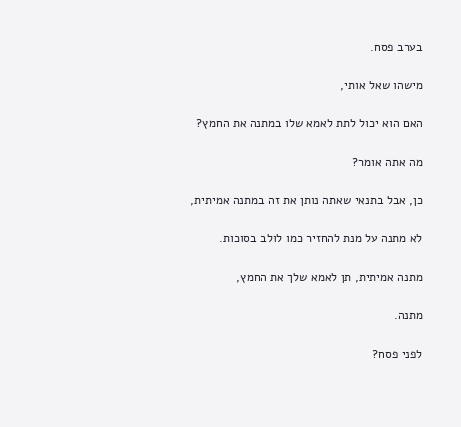בערב פסח.

מישהו שאל אותי,

האם הוא יכול לתת לאמא שלו במתנה את החמץ?

מה אתה אומר?

כן, אבל בתנאי שאתה נותן את זה במתנה אמיתית,

לא מתנה על מנת להחזיר כמו לולב בסוכות.

מתנה אמיתית, תן לאמא שלך את החמץ,

מתנה.

לפני פסח?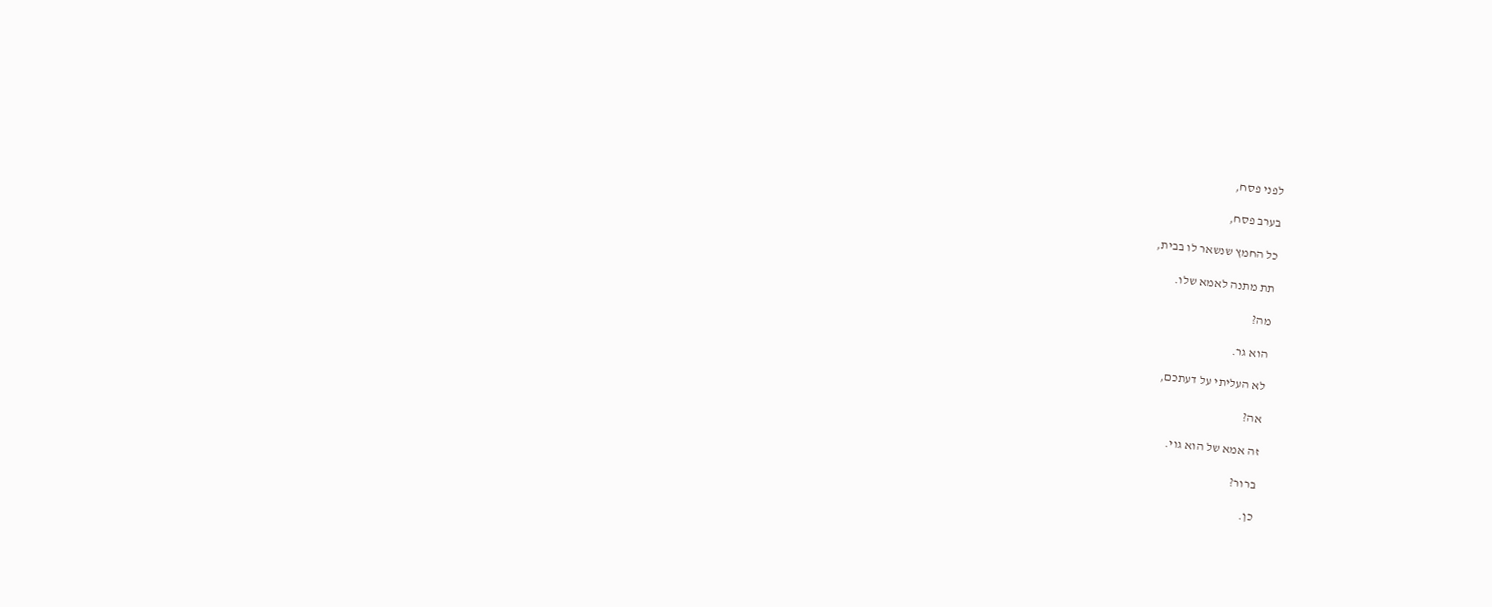לפני פסח,

בערב פסח,

כל החמץ שנשאר לו בבית,

תת מתנה לאמא שלו.

מה?

הוא גר.

לא העליתי על דעתכם,

אה?

זה אמא של הוא גוי.

ברור?

כן.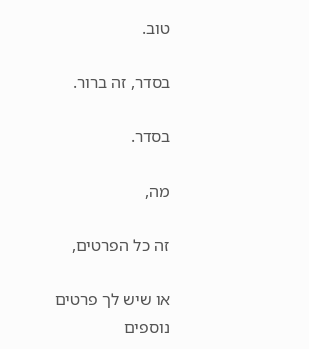טוב.

בסדר, זה ברור.

בסדר.

מה,

זה כל הפרטים,

או שיש לך פרטים נוספים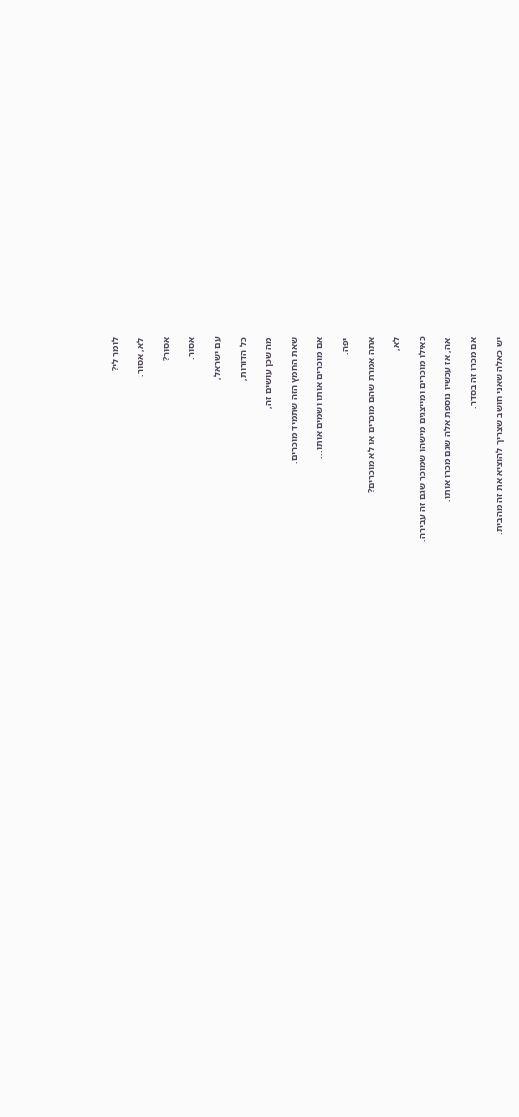לומר לי?

לא, אסור.

אסור?

אסור.

עם ישראל,

כל הדורות,

מה שכן עושים זה,

שאת החמץ הזה שתמיד מוכרים.

אם מוכרים אותו ושמים אותו...

יפה.

אתה אמרת שהם מוכרים או לא מוכרים?

לא,

כאילו מוכרים ומייצגים מישהו שמוכר שגם זה עבירה.

אה, אז עכשיו נוספת אלה שגם מכרו אותו.

אם מכרו זה בסדר.

יש כאלה שאני חושב שצריך להוציא את זה מהבית.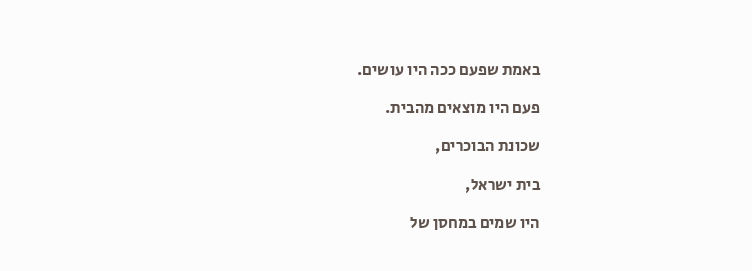באמת שפעם ככה היו עושים.

פעם היו מוצאים מהבית.

שכונת הבוכרים,

בית ישראל,

היו שמים במחסן של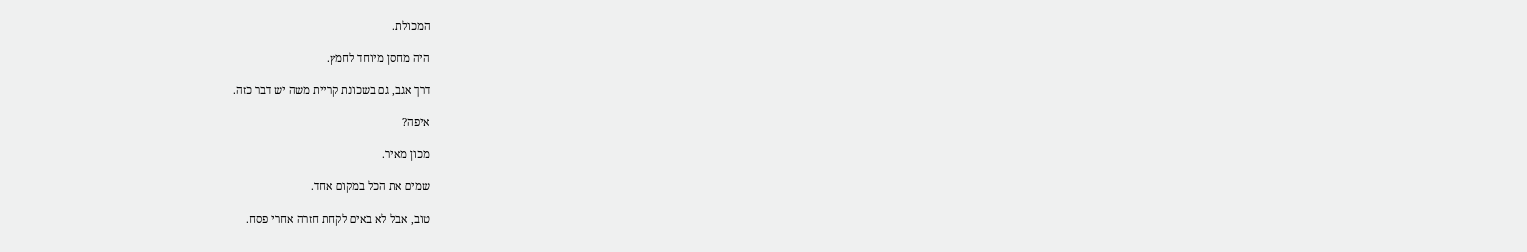המכולת.

היה מחסן מיוחד לחמץ.

דרך אגב, גם בשכונת קריית משה יש דבר כזה.

איפה?

מכון מאיר.

שמים את הכל במקום אחד.

טוב, אבל לא באים לקחת חזרה אחרי פסח.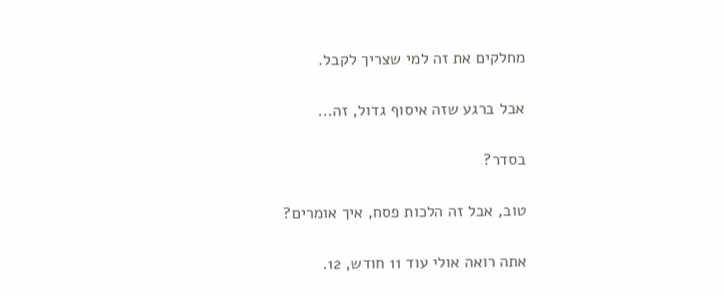מחלקים את זה למי שצריך לקבל.

אבל ברגע שזה איסוף גדול, זה...

בסדר?

טוב, אבל זה הלכות פסח, איך אומרים?

אתה רואה אולי עוד 11 חודש, 12.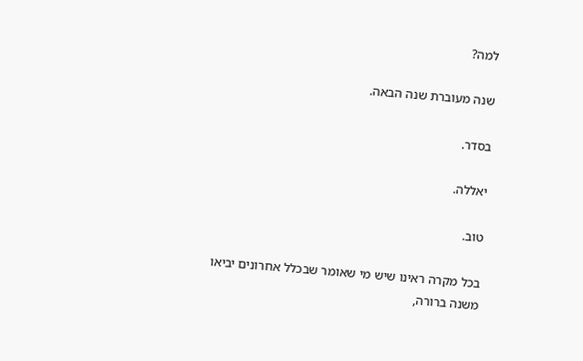למה?

שנה מעוברת שנה הבאה.

בסדר.

יאללה.

טוב.

בכל מקרה ראינו שיש מי שאומר שבכלל אחרונים יביאו משנה ברורה,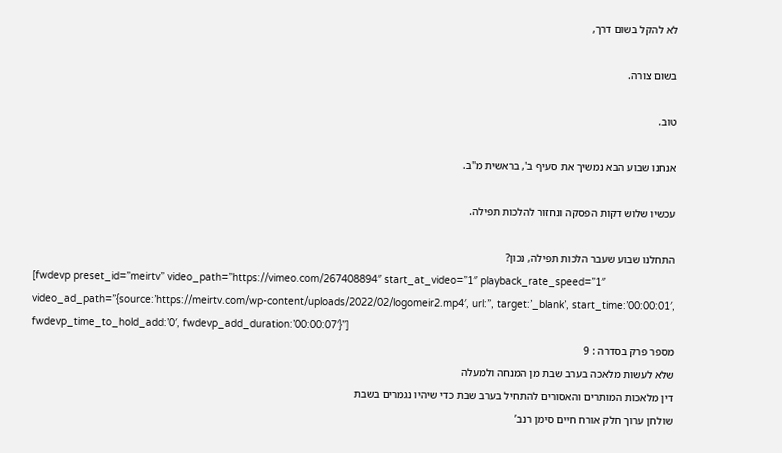לא להקל בשום דרך,

בשום צורה.

טוב.

אנחנו שבוע הבא נמשיך את סעיף ב', בראשית מ"ב.

עכשיו שלוש דקות הפסקה ונחזור להלכות תפילה.

התחלנו שבוע שעבר הלכות תפילה, נכון?
[fwdevp preset_id=”meirtv” video_path=”https://vimeo.com/267408894″ start_at_video=”1″ playback_rate_speed=”1″ video_ad_path=”{source:’https://meirtv.com/wp-content/uploads/2022/02/logomeir2.mp4′, url:”, target:’_blank’, start_time:’00:00:01′, fwdevp_time_to_hold_add:’0′, fwdevp_add_duration:’00:00:07′}”]
מספר פרק בסדרה : 9
שלא לעשות מלאכה בערב שבת מן המנחה ולמעלה
דין מלאכות המותרים והאסורים להתחיל בערב שבת כדי שיהיו נגמרים בשבת
שולחן ערוך חלק אורח חיים סימן רנב’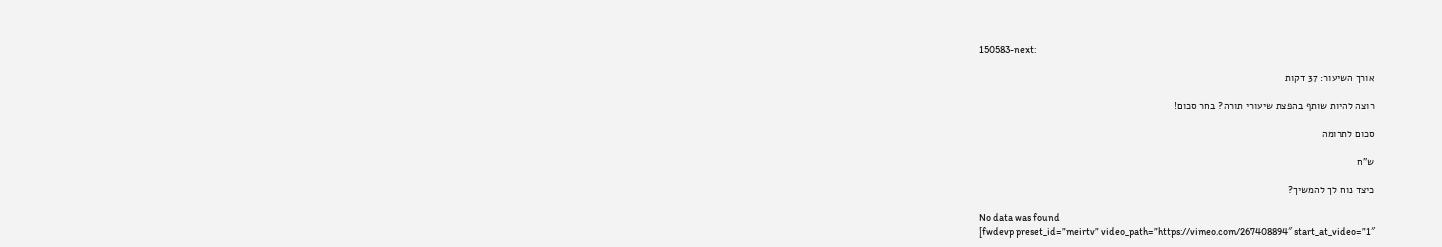150583-next:

אורך השיעור: 37 דקות

רוצה להיות שותף בהפצת שיעורי תורה? בחר סכום!

סכום לתרומה

ש”ח

כיצד נוח לך להמשיך?

No data was found
[fwdevp preset_id=”meirtv” video_path=”https://vimeo.com/267408894″ start_at_video=”1″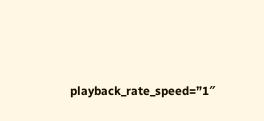playback_rate_speed=”1″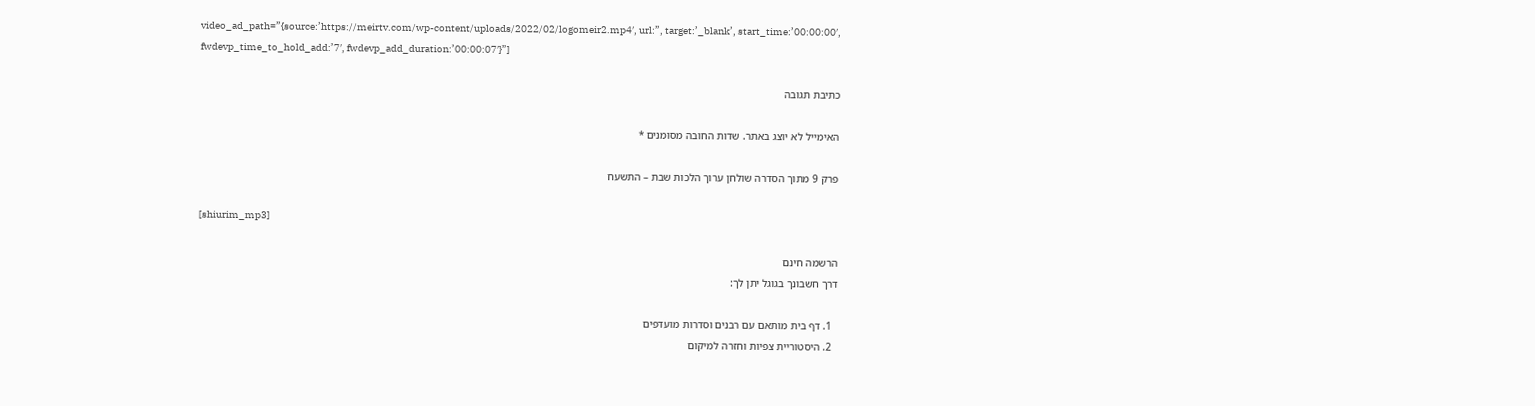video_ad_path=”{source:’https://meirtv.com/wp-content/uploads/2022/02/logomeir2.mp4′, url:”, target:’_blank’, start_time:’00:00:00′, fwdevp_time_to_hold_add:’7′, fwdevp_add_duration:’00:00:07′}”]

כתיבת תגובה

האימייל לא יוצג באתר. שדות החובה מסומנים *

פרק 9 מתוך הסדרה שולחן ערוך הלכות שבת – התשעח

[shiurim_mp3]

הרשמה חינם
דרך חשבונך בגוגל יתן לך:

  1. דף בית מותאם עם רבנים וסדרות מועדפים
  2. היסטוריית צפיות וחזרה למיקום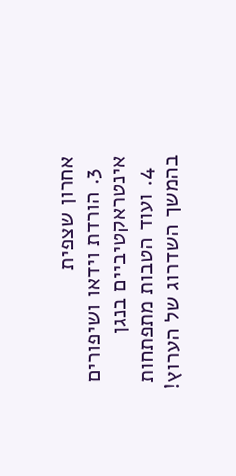אחרון שצפית
  3. הורדת וידאו ושיפורים אינטראקטיביים בנגן
  4. ועוד הטבות מתפתחות בהמשך השדרוג של הערוץ!